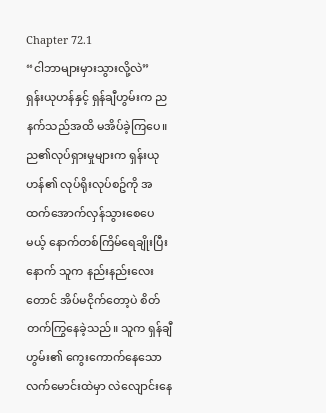Chapter 72.1
“ငါဘာများမှားသွားလို့လဲ”
ရှန်းယုဟန်နှင့် ရှန်ချီဟွမ်းက ညနက်သည်အထိ မအိပ်ခဲ့ကြပေ။
ည၏လုပ်ရှားမှုများက ရှန်းယုဟန်၏ လုပ်ရိုးလုပ်စဥ်ကို အထက်အောက်လှန်သွားစေပေမယ့် နောက်တစ်ကြိမ်ရေချိုးပြီးနောက် သူက နည်းနည်းလေးတောင် အိပ်မငိုက်တော့ပဲ စိတ်တက်ကြွနေခဲ့သည်။ သူက ရှန်ချီဟွမ်း၏ ကွေးကောက်နေသော လက်မောင်းထဲမှာ လဲလျောင်းနေ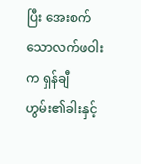ပြီး အေးစက်သောလက်ဖဝါးက ရှန်ချီဟွမ်း၏ခါးနှင့်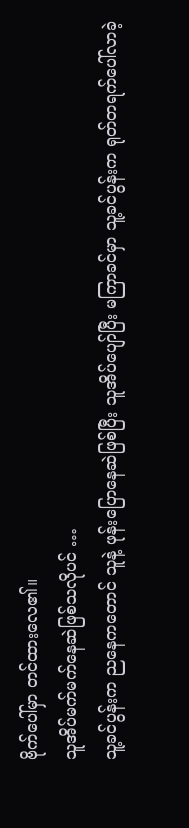ဗိုက်ပေါ်မှာ တင်ထားလေ၏။
သူအိပ်မက်မက်နေဆဲဖြစ်သလိုပင် …
သူ့ခင်ပွန်းက ညနေကတောင် သူနဲ့ ဖုန်းပြောနေဆဲဖြစ်ပြီး သူအိပ်ပျော်ပြီး မကြာခင်မှာ သူ့ခင်ပွန်းက ရုတ်တရက်ပေါ်လာခဲ့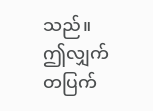သည်။
ဤလျှက်တပြက်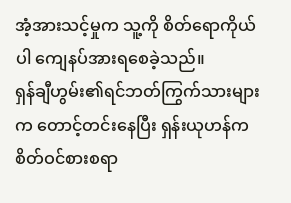အံ့အားသင့်မှုက သူ့ကို စိတ်ရောကိုယ်ပါ ကျေနပ်အားရစေခဲ့သည်။
ရှန်ချီဟွမ်း၏ရင်ဘတ်ကြွက်သားများက တောင့်တင်းနေပြီး ရှန်းယုဟန်က စိတ်ဝင်စားစရာ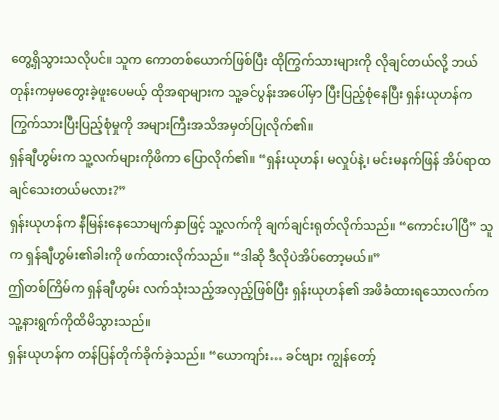တွေ့ရှိသွားသလိုပင်။ သူက ကောတစ်ယောက်ဖြစ်ပြီး ထိုကြွက်သားများကို လိုချင်တယ်လို့ ဘယ်တုန်းကမှမတွေးခဲ့ဖူးပေမယ့် ထိုအရာများက သူ့ခင်ပွန်းအပေါ်မှာ ပြီးပြည့်စုံနေပြီး ရှန်းယုဟန်က ကြွက်သားပြီးပြည့်စုံမှုကို အများကြီးအသိအမှတ်ပြုလိုက်၏။
ရှန်ချီဟွမ်းက သူ့လက်များကိုဖိကာ ပြောလိုက်၏။ “ရှန်းယုဟန်၊ မလှုပ်နဲ့၊ မင်းမနက်ဖြန် အိပ်ရာထချင်သေးတယ်မလား?”
ရှန်းယုဟန်က နီမြန်းနေသောမျက်နှာဖြင့် သူ့လက်ကို ချက်ချင်းရုတ်လိုက်သည်။ “ကောင်းပါပြီ” သူက ရှန်ချီဟွမ်း၏ခါးကို ဖက်ထားလိုက်သည်။ “ဒါဆို ဒီလိုပဲအိပ်တော့မယ်။”
ဤတစ်ကြိမ်က ရှန်ချီဟွမ်း လက်သုံးသည့်အလှည့်ဖြစ်ပြီး ရှန်းယုဟန်၏ အဖိခံထားရသောလက်က သူ့နားရွက်ကိုထိမိသွားသည်။
ရှန်းယုဟန်က တန်ပြန်တိုက်ခိုက်ခဲ့သည်။ “ယောကျာ်း… ခင်ဗျား ကျွန်တော့်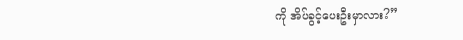ကို အိပ်ခွင့်ပေးဦးမှာလား?”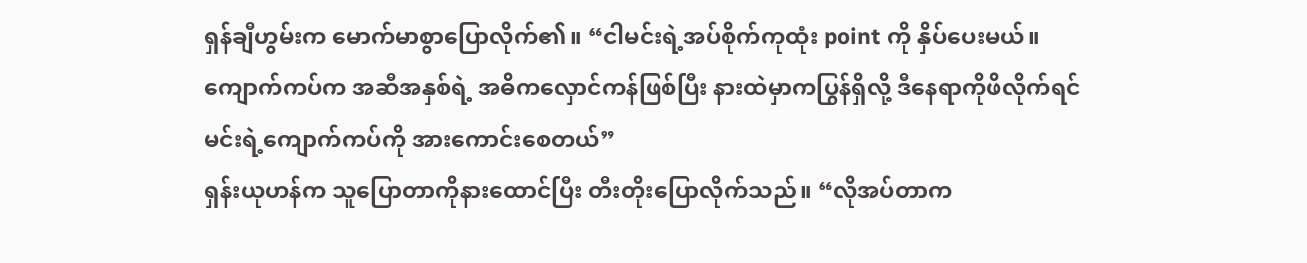ရှန်ချီဟွမ်းက မောက်မာစွာပြောလိုက်၏။ “ငါမင်းရဲ့အပ်စိုက်ကုထုံး point ကို နှိပ်ပေးမယ်။ ကျောက်ကပ်က အဆီအနှစ်ရဲ့ အဓိကလှောင်ကန်ဖြစ်ပြီး နားထဲမှာကပြွန်ရှိလို့ ဒီနေရာကိုဖိလိုက်ရင် မင်းရဲ့ကျောက်ကပ်ကို အားကောင်းစေတယ်”
ရှန်းယုဟန်က သူပြောတာကိုနားထောင်ပြီး တီးတိုးပြောလိုက်သည်။ “လိုအပ်တာက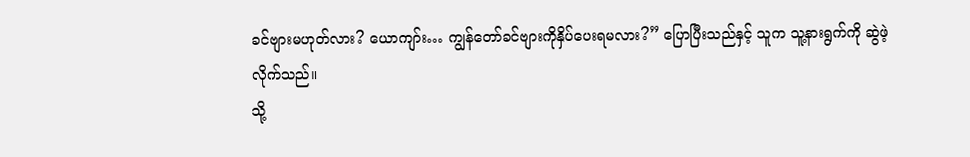ခင်ဗျားမဟုတ်လား? ယောကျာ်း… ကျွန်တော်ခင်ဗျားကိုနှိပ်ပေးရမလား?” ပြောပြီးသည်နှင့် သူက သူ့နားရွက်ကို ဆွဲဖဲ့လိုက်သည်။
သို့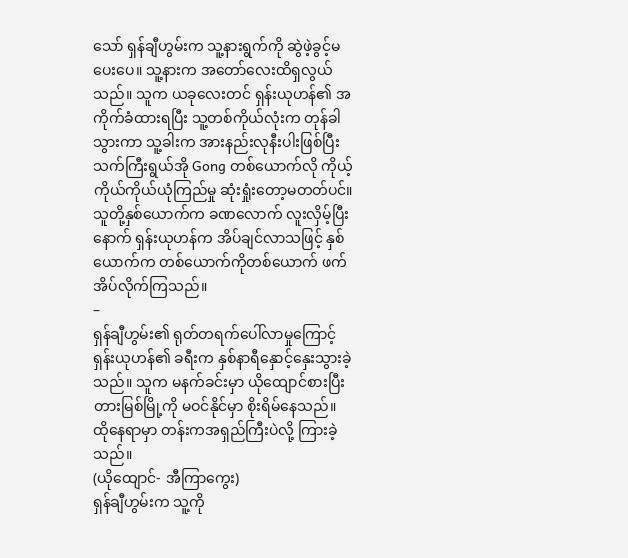သော် ရှန်ချီဟွမ်းက သူ့နားရွက်ကို ဆွဲဖဲ့ခွင့်မပေးပေ။ သူ့နားက အတော်လေးထိရှလွယ်သည်။ သူက ယခုလေးတင် ရှန်းယုဟန်၏ အကိုက်ခံထားရပြီး သူ့တစ်ကိုယ်လုံးက တုန်ခါသွားကာ သူ့ခါးက အားနည်းလုနီးပါးဖြစ်ပြီး သက်ကြီးရွယ်အို Gong တစ်ယောက်လို ကိုယ့်ကိုယ်ကိုယ်ယုံကြည်မှု ဆုံးရှုံးတော့မတတ်ပင်။
သူတို့နှစ်ယောက်က ခဏလောက် လူးလှိမ့်ပြီးနောက် ရှန်းယုဟန်က အိပ်ချင်လာသဖြင့် နှစ်ယောက်က တစ်ယောက်ကိုတစ်ယောက် ဖက်အိပ်လိုက်ကြသည်။
–
ရှန်ချီဟွမ်း၏ ရုတ်တရက်ပေါ်လာမှုကြောင့် ရှန်းယုဟန်၏ ခရီးက နှစ်နာရီနှောင့်နှေးသွားခဲ့သည်။ သူက မနက်ခင်းမှာ ယိုထျောင်စားပြီး တားမြစ်မြို့ကို မဝင်နိုင်မှာ စိုးရိမ်နေသည်။ ထိုနေရာမှာ တန်းကအရှည်ကြီးပဲလို့ ကြားခဲ့သည်။
(ယိုထျောင်- အီကြာကွေး)
ရှန်ချီဟွမ်းက သူ့ကို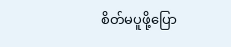စိတ်မပူဖို့ပြော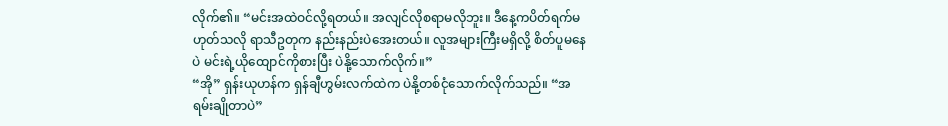လိုက်၏။ “မင်းအထဲဝင်လို့ရတယ်။ အလျင်လိုစရာမလိုဘူး။ ဒီနေ့ကပိတ်ရက်မဟုတ်သလို ရာသီဥတုက နည်းနည်းပဲအေးတယ်။ လူအများကြီးမရှိလို့ စိတ်ပူမနေပဲ မင်းရဲ့ယိုထျောင်ကိုစားပြီး ပဲနို့သောက်လိုက်။”
“အို” ရှန်းယုဟန်က ရှန်ချီဟွမ်းလက်ထဲက ပဲနို့တစ်ငုံသောက်လိုက်သည်။ “အရမ်းချိုတာပဲ”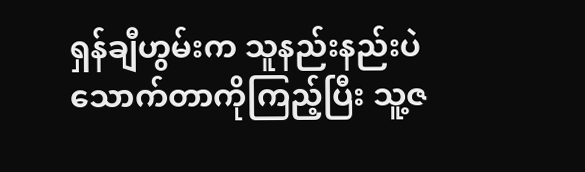ရှန်ချီဟွမ်းက သူနည်းနည်းပဲသောက်တာကိုကြည့်ပြီး သူ့ဇ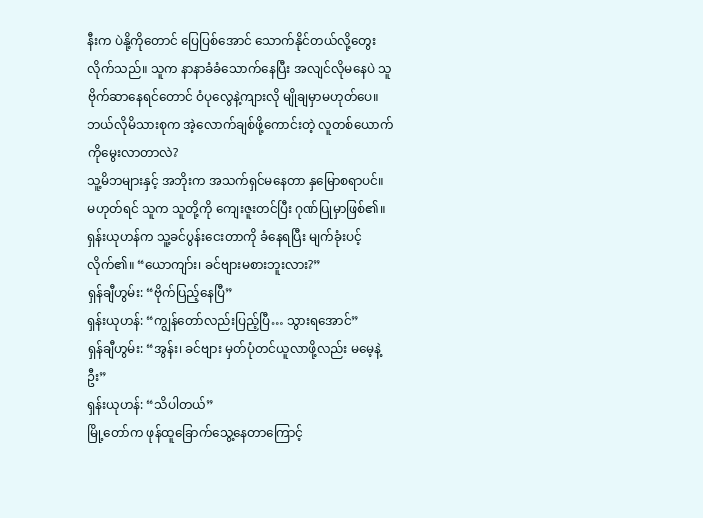နီးက ပဲနို့ကိုတောင် ပြေပြစ်အောင် သောက်နိုင်တယ်လို့တွေးလိုက်သည်။ သူက နာနာခံခံသောက်နေပြီး အလျင်လိုမနေပဲ သူဗိုက်ဆာနေရင်တောင် ဝံပုလွေနဲ့ကျားလို မျိုချမှာမဟုတ်ပေ။ ဘယ်လိုမိသားစုက အဲ့လောက်ချစ်ဖို့ကောင်းတဲ့ လူတစ်ယောက်ကိုမွေးလာတာလဲ?
သူ့မိဘများနှင့် အဘိုးက အသက်ရှင်မနေတာ နှမြောစရာပင်။ မဟုတ်ရင် သူက သူတို့ကို ကျေးဇူးတင်ပြီး ဂုဏ်ပြုမှာဖြစ်၏။
ရှန်းယုဟန်က သူ့ခင်ပွန်းငေးတာကို ခံနေရပြီး မျက်ခုံးပင့်လိုက်၏။ “ယောကျာ်း၊ ခင်ဗျားမစားဘူးလား?”
ရှန်ချီဟွမ်း: “ဗိုက်ပြည့်နေပြီ”
ရှန်းယုဟန်: “ကျွန်တော်လည်းပြည့်ပြီ… သွားရအောင်”
ရှန်ချီဟွမ်း: “အွန်း၊ ခင်ဗျား မှတ်ပုံတင်ယူလာဖို့လည်း မမေ့နဲ့ဦး”
ရှန်းယုဟန်: “သိပါတယ်”
မြို့တော်က ဖုန်ထူခြောက်သွေ့နေတာကြောင့်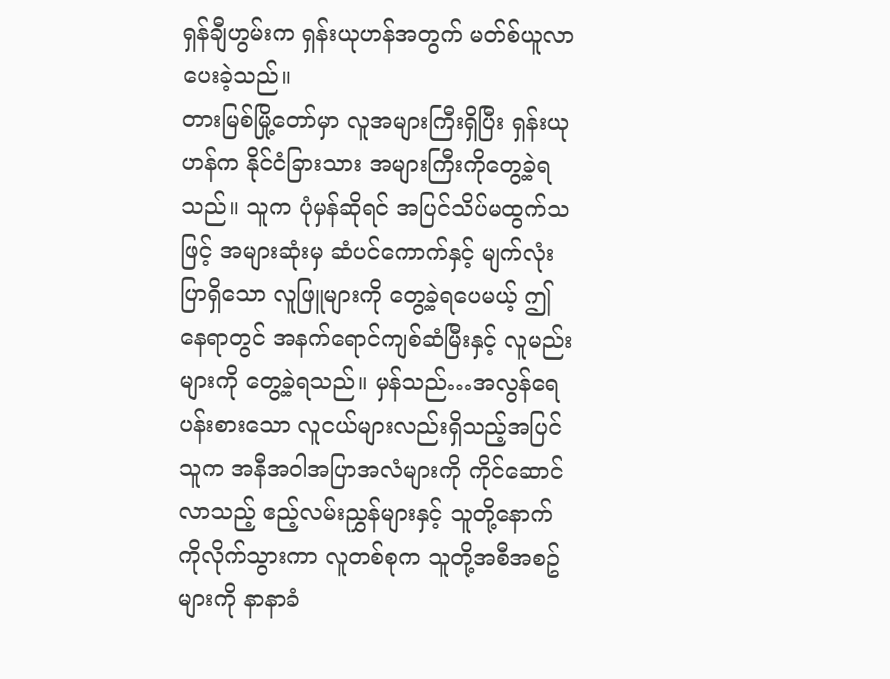ရှန်ချီဟွမ်းက ရှန်းယုဟန်အတွက် မတ်စ်ယူလာပေးခဲ့သည်။
တားမြစ်မြို့တော်မှာ လူအများကြီးရှိပြီး ရှန်းယုဟန်က နိုင်ငံခြားသား အများကြီးကိုတွေ့ခဲ့ရသည်။ သူက ပုံမှန်ဆိုရင် အပြင်သိပ်မထွက်သဖြင့် အများဆုံးမှ ဆံပင်ကောက်နှင့် မျက်လုံးပြာရှိသော လူဖြူများကို တွေ့ခဲ့ရပေမယ့် ဤနေရာတွင် အနက်ရောင်ကျစ်ဆံမြီးနှင့် လူမည်းများကို တွေ့ခဲ့ရသည်။ မှန်သည်…အလွန်ရေပန်းစားသော လူငယ်များလည်းရှိသည့်အပြင် သူက အနီအဝါအပြာအလံများကို ကိုင်ဆောင်လာသည့် ဧည့်လမ်းညွှန်များနှင့် သူတို့နောက်ကိုလိုက်သွားကာ လူတစ်စုက သူတို့အစီအစဥ်များကို နာနာခံ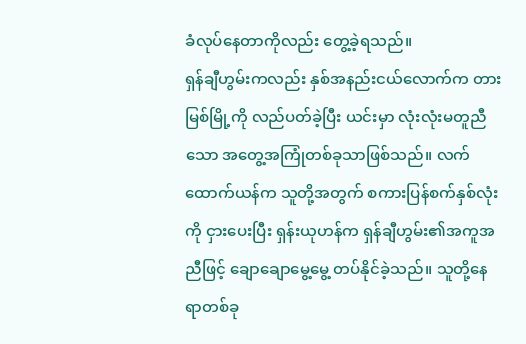ခံလုပ်နေတာကိုလည်း တွေ့ခဲ့ရသည်။
ရှန်ချီဟွမ်းကလည်း နှစ်အနည်းငယ်လောက်က တားမြစ်မြို့ကို လည်ပတ်ခဲ့ပြီး ယင်းမှာ လုံးလုံးမတူညီသော အတွေ့အကြုံတစ်ခုသာဖြစ်သည်။ လက်ထောက်ယန်က သူတို့အတွက် စကားပြန်စက်နှစ်လုံးကို ငှားပေးပြီး ရှန်းယုဟန်က ရှန်ချီဟွမ်း၏အကူအညီဖြင့် ချောချောမွေ့မွေ့ တပ်နိုင်ခဲ့သည်။ သူတို့နေရာတစ်ခု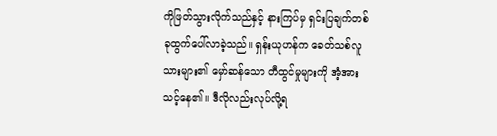ကိုဖြတ်သွားလိုက်သည်နှင့် နားကြပ်မှ ရှင်းပြချက်တစ်ခုထွက်ပေါ်လာခဲ့သည်။ ရှန်းယုဟန်က ခေတ်သစ်လူသားများ၏ မှော်ဆန်သော တီထွင်မှုများကို အံ့အားသင့်နေ၏။ ဒီလိုလည်းလုပ်လို့ရ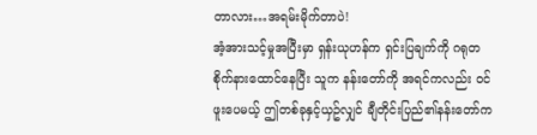တာလား…အရမ်းမိုက်တာပဲ!
အံ့အားသင့်မှုအပြီးမှာ ရှန်းယုဟန်က ရှင်းပြချက်ကို ဂရုတစိုက်နားထောင်နေပြီး သူက နန်းတော်ကို အရင်ကလည်း ဝင်ဖူးပေမယ့် ဤတစ်ခုနှင့်ယှဥ်လျှင် ချီတိုင်းပြည်၏နန်းတော်က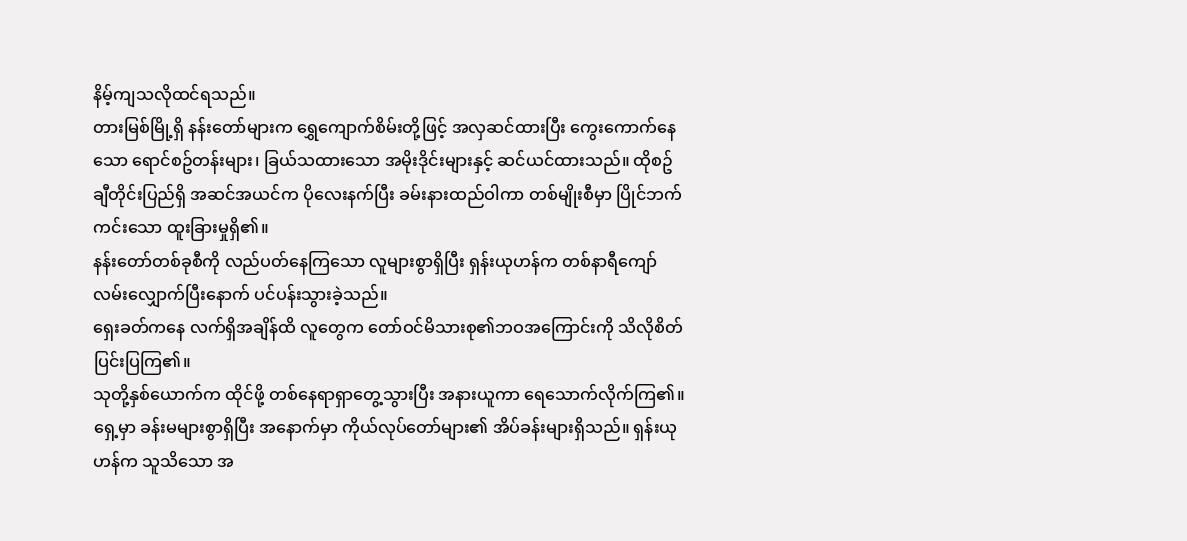နိမ့်ကျသလိုထင်ရသည်။
တားမြစ်မြို့ရှိ နန်းတော်များက ရွှေကျောက်စိမ်းတို့ဖြင့် အလှဆင်ထားပြီး ကွေးကောက်နေသော ရောင်စဥ်တန်းများ၊ ခြယ်သထားသော အမိုးဒိုင်းများနှင့် ဆင်ယင်ထားသည်။ ထိုစဥ် ချီတိုင်းပြည်ရှိ အဆင်အယင်က ပိုလေးနက်ပြီး ခမ်းနားထည်ဝါကာ တစ်မျိုးစီမှာ ပြိုင်ဘက်ကင်းသော ထူးခြားမှုရှိ၏။
နန်းတော်တစ်ခုစီကို လည်ပတ်နေကြသော လူများစွာရှိပြီး ရှန်းယုဟန်က တစ်နာရီကျော် လမ်းလျှောက်ပြီးနောက် ပင်ပန်းသွားခဲ့သည်။
ရှေးခတ်ကနေ လက်ရှိအချိန်ထိ လူတွေက တော်ဝင်မိသားစု၏ဘဝအကြောင်းကို သိလိုစိတ်ပြင်းပြကြ၏။
သုတို့နှစ်ယောက်က ထိုင်ဖို့ တစ်နေရာရှာတွေ့သွားပြီး အနားယူကာ ရေသောက်လိုက်ကြ၏။
ရှေ့မှာ ခန်းမများစွာရှိပြီး အနောက်မှာ ကိုယ်လုပ်တော်များ၏ အိပ်ခန်းများရှိသည်။ ရှန်းယုဟန်က သူသိသော အ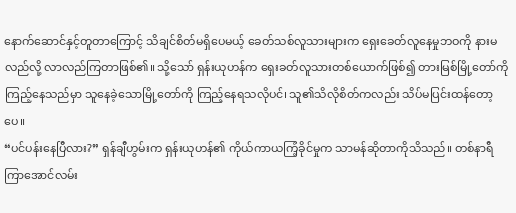နောက်ဆောင်နှင့်တူတာကြောင့် သိချင်စိတ်မရှိပေမယ့် ခေတ်သစ်လူသားများက ရှေးခေတ်လူနေမှုဘဝကို နားမလည်လို့ လာလည်ကြတာဖြစ်၏။ သို့သော် ရှန်းယုဟန်က ရှေးခတ်လူသားတစ်ယောက်ဖြစ်၍ တားမြစ်မြို့တော်ကို ကြည့်နေသည်မှာ သူနေခဲ့သောမြို့တော်ကို ကြည့်နေရသလိုပင်၊ သူ၏သိလိုစိတ်ကလည်း သိပ်မပြင်းထန်တော့ပေ။
“ပင်ပန်းနေပြီလား?” ရှန်ချီဟွမ်းက ရှန်းယုဟန်၏ ကိုယ်ကာယကြံ့ခိုင်မှုက သာမန်ဆိုတာကိုသိသည်။ တစ်နာရီကြာအောင်လမ်း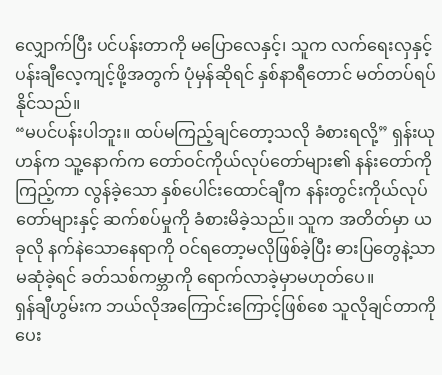လျှောက်ပြီး ပင်ပန်းတာကို မပြောလေနှင့်၊ သူက လက်ရေးလှနှင့် ပန်းချီလေ့ကျင့်ဖို့အတွက် ပုံမှန်ဆိုရင် နှစ်နာရီတောင် မတ်တပ်ရပ်နိုင်သည်။
“မပင်ပန်းပါဘူး။ ထပ်မကြည့်ချင်တော့သလို ခံစားရလို့” ရှန်းယုဟန်က သူ့နောက်က တော်ဝင်ကိုယ်လုပ်တော်များ၏ နန်းတော်ကိုကြည့်ကာ လွန်ခဲ့သော နှစ်ပေါင်းထောင်ချီက နန်းတွင်းကိုယ်လုပ်တော်များနှင့် ဆက်စပ်မှုကို ခံစားမိခဲ့သည်။ သူက အတိတ်မှာ ယခုလို နက်နဲသောနေရာကို ဝင်ရတော့မလိုဖြစ်ခဲ့ပြီး ဓားပြတွေနဲ့သာမဆုံခဲ့ရင် ခတ်သစ်ကမ္ဘာကို ရောက်လာခဲ့မှာမဟုတ်ပေ။
ရှန်ချီဟွမ်းက ဘယ်လိုအကြောင်းကြောင့်ဖြစ်စေ သူလိုချင်တာကိုပေး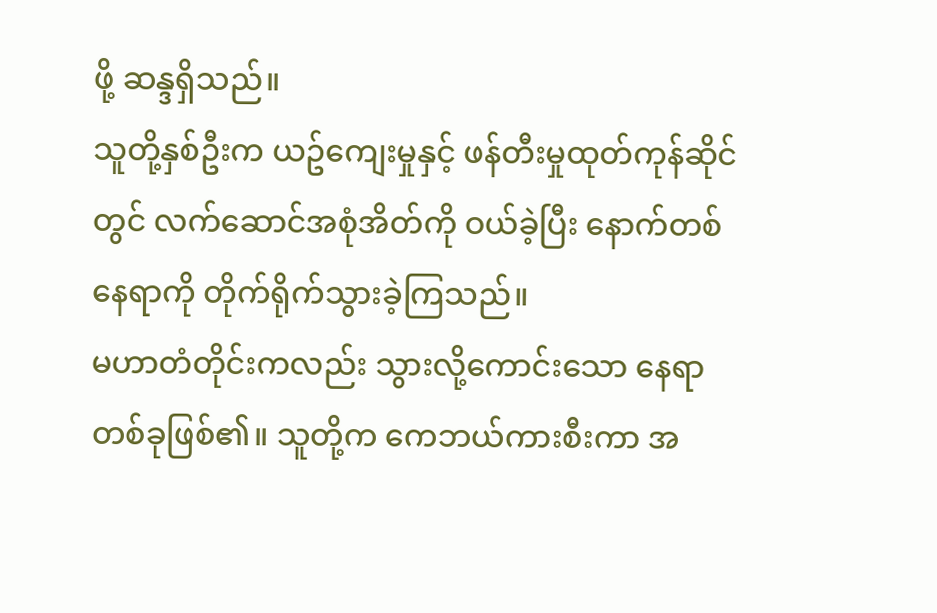ဖို့ ဆန္ဒရှိသည်။
သူတို့နှစ်ဦးက ယဥ်ကျေးမှုနှင့် ဖန်တီးမှုထုတ်ကုန်ဆိုင်တွင် လက်ဆောင်အစုံအိတ်ကို ဝယ်ခဲ့ပြီး နောက်တစ်နေရာကို တိုက်ရိုက်သွားခဲ့ကြသည်။
မဟာတံတိုင်းကလည်း သွားလို့ကောင်းသော နေရာတစ်ခုဖြစ်၏။ သူတို့က ကေဘယ်ကားစီးကာ အ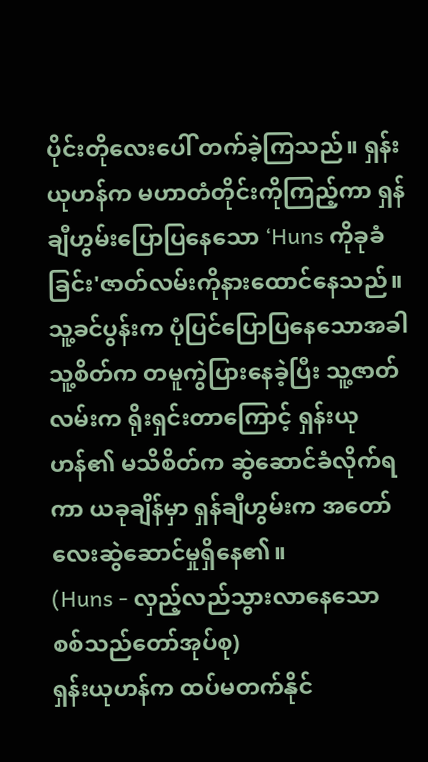ပိုင်းတိုလေးပေါ် တက်ခဲ့ကြသည်။ ရှန်းယုဟန်က မဟာတံတိုင်းကိုကြည့်ကာ ရှန်ချီဟွမ်းပြောပြနေသော ‘Huns ကိုခုခံခြင်း'ဇာတ်လမ်းကိုနားထောင်နေသည်။ သူ့ခင်ပွန်းက ပုံပြင်ပြောပြနေသောအခါ သူ့စိတ်က တမူကွဲပြားနေခဲ့ပြီး သူ့ဇာတ်လမ်းက ရိုးရှင်းတာကြောင့် ရှန်းယုဟန်၏ မသိစိတ်က ဆွဲဆောင်ခံလိုက်ရကာ ယခုချိန်မှာ ရှန်ချီဟွမ်းက အတော်လေးဆွဲဆောင်မှုရှိနေ၏။
(Huns - လှည့်လည်သွားလာနေသော စစ်သည်တော်အုပ်စု)
ရှန်းယုဟန်က ထပ်မတက်နိုင်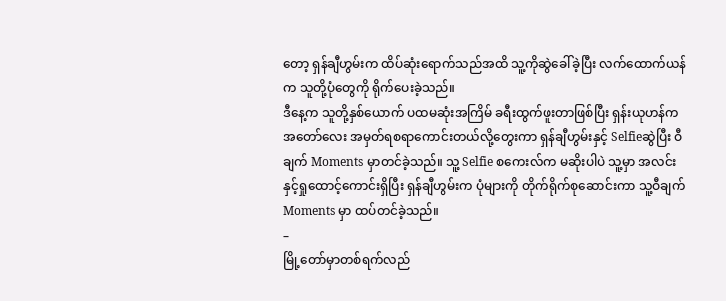တော့ ရှန်ချီဟွမ်းက ထိပ်ဆုံးရောက်သည်အထိ သူ့ကိုဆွဲခေါ်ခဲ့ပြီး လက်ထောက်ယန်က သူတို့ပုံတွေကို ရိုက်ပေးခဲ့သည်။
ဒီနေ့က သူတို့နှစ်ယောက် ပထမဆုံးအကြိမ် ခရီးထွက်ဖူးတာဖြစ်ပြီး ရှန်းယုဟန်က အတော်လေး အမှတ်ရစရာကောင်းတယ်လို့တွေးကာ ရှန်ချီဟွမ်းနှင့် Selfieဆွဲပြီး ဝီချက် Moments မှာတင်ခဲ့သည်။ သူ့ Selfie စကေးလ်က မဆိုးပါပဲ သူ့မှာ အလင်းနှင့်ရှုထောင့်ကောင်းရှိပြီး ရှန်ချီဟွမ်းက ပုံများကို တိုက်ရိုက်စုဆောင်းကာ သူ့ဝီချက် Moments မှာ ထပ်တင်ခဲ့သည်။
–
မြို့တော်မှာတစ်ရက်လည်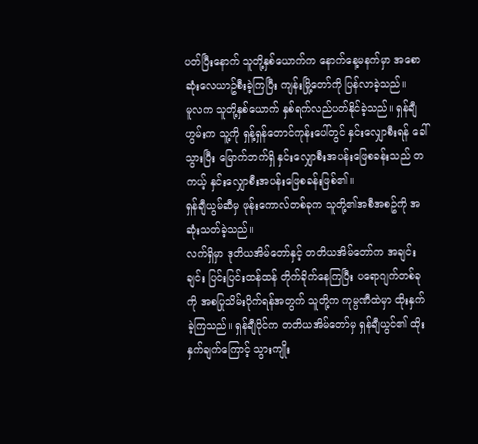ပတ်ပြီးနောက် သူတို့နှစ်ယောက်က နောက်နေ့မနက်မှာ အစောဆုံးလေယာဥ်စီးခဲ့ကြပြီး ကျန်းမြို့တော်ကို ပြန်လာခဲ့သည်။
မူလက သူတို့နှစ်ယောက် နှစ်ရက်လည်ပတ်နိုင်ခဲ့သည်။ ရှန်ချီဟွမ်းက သူ့ကို ရှန့်ရှန်တောင်ကုန်းပေါ်တွင် နှင်းလျှောစီးရန် ခေါ်သွားပြီး မြောက်ဘက်ရှိ နှင်းလျှောစီးအပန်းဖြေစခန်းသည် တကယ့် နှင်းလျှောစီးအပန်းဖြေစခန်းဖြစ်၏။
ရှန်ချီယွမ်ဆီမှ ဖုန်းကောလ်တစ်ခုက သူတို့၏အစီအစဥ်ကို အဆုံးသတ်ခဲ့သည်။
လက်ရှိမှာ ဒုတိယအိမ်တော်နှင့် တတိယအိမ်တော်က အချင်းချင်း ပြင်းပြင်းထန်ထန် တိုက်ခိုက်နေကြပြီး ပရောဂျက်တစ်ခုကို အစပြုသိမ်းပိုက်ရန်အတွက် သူတို့က ကုမ္ပဏီထဲမှာ ထိုးနှက်ခဲ့ကြသည်။ ရှန်ချီပိုင်က တတိယအိမ်တော်မှ ရှန်ချီယွင်၏ ထိုးနှက်ချက်ကြောင့် သွားကျိုး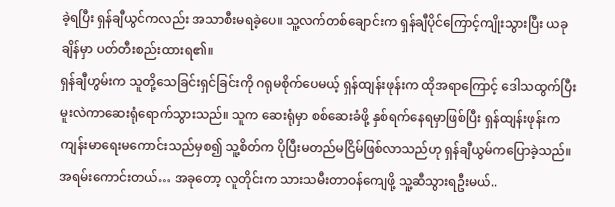ခဲ့ရပြီး ရှန်ချီယွင်ကလည်း အသာစီးမရခဲ့ပေ။ သူ့လက်တစ်ချောင်းက ရှန်ချီပိုင်ကြောင့်ကျိုးသွားပြီး ယခုချိန်မှာ ပတ်တီးစည်းထားရ၏။
ရှန်ချီဟွမ်းက သူတို့သေခြင်းရှင်ခြင်းကို ဂရုမစိုက်ပေမယ့် ရှန်ထျန်းဖုန်းက ထိုအရာကြောင့် ဒေါသထွက်ပြီး မူးလဲကာဆေးရုံရောက်သွားသည်။ သူက ဆေးရုံမှာ စစ်ဆေးခံဖို့ နှစ်ရက်နေရမှာဖြစ်ပြီး ရှန်ထျန်းဖုန်းက ကျန်းမာရေးမကောင်းသည်မှစ၍ သူ့စိတ်က ပိုပြီးမတည်မငြိမ်ဖြစ်လာသည်ဟု ရှန်ချီယွမ်ကပြောခဲ့သည်။
အရမ်းကောင်းတယ်… အခုတော့ လူတိုင်းက သားသမီးတာဝန်ကျေဖို့ သူ့ဆီသွားရဦးမယ်..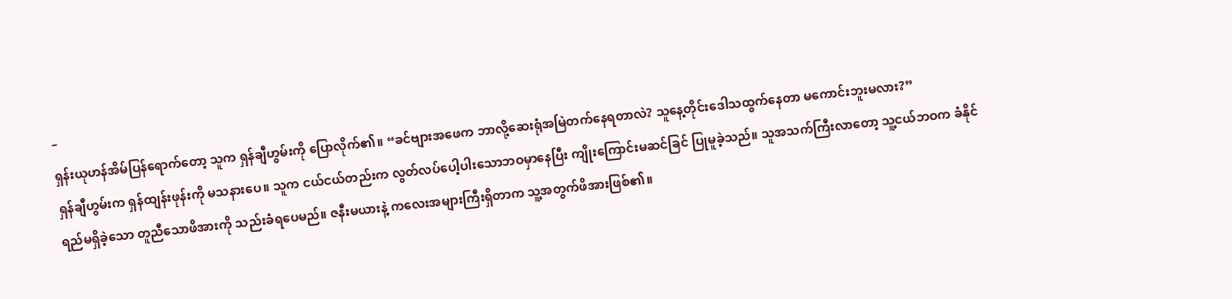–
ရှန်းယုဟန်အိမ်ပြန်ရောက်တော့ သူက ရှန်ချီဟွမ်းကို ပြောလိုက်၏။ “ခင်ဗျားအဖေက ဘာလို့ဆေးရုံအမြဲတက်နေရတာလဲ? သူနေ့တိုင်းဒေါသထွက်နေတာ မကောင်းဘူးမလား?”
ရှန်ချီဟွမ်းက ရှန်ထျန်းဖုန်းကို မသနားပေ။ သူက ငယ်ငယ်တည်းက လွတ်လပ်ပေါ့ပါးသောဘဝမှာနေပြီး ကျိုးကြောင်းမဆင်ခြင် ပြုမူခဲ့သည်။ သူအသက်ကြီးလာတော့ သူ့ငယ်ဘဝက ခံနိုင်ရည်မရှိခဲ့သော တူညီသောဖိအားကို သည်းခံရပေမည်။ ဇနီးမယားနဲ့ ကလေးအများကြီးရှိတာက သူ့အတွက်ဖိအားဖြစ်၏။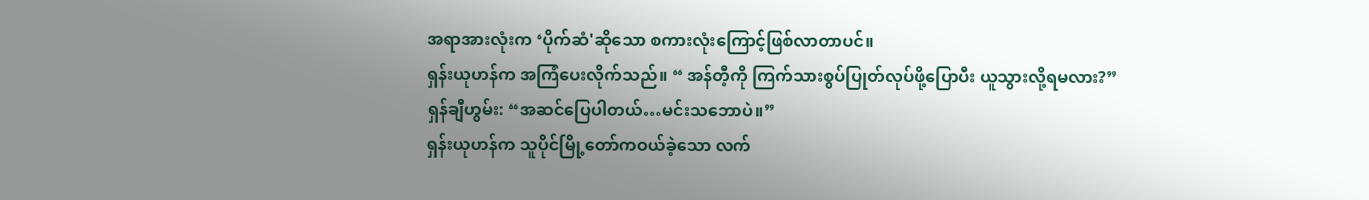အရာအားလုံးက ‘ပိုက်ဆံ'ဆိုသော စကားလုံးကြောင့်ဖြစ်လာတာပင်။
ရှန်းယုဟန်က အကြံပေးလိုက်သည်။ “ အန်တီ့ကို ကြက်သားစွပ်ပြုတ်လုပ်ဖို့ပြောပီး ယူသွားလို့ရမလား?”
ရှန်ချီဟွမ်း: “အဆင်ပြေပါတယ်…မင်းသဘောပဲ။”
ရှန်းယုဟန်က သူပိုင်မြို့တော်ကဝယ်ခဲ့သော လက်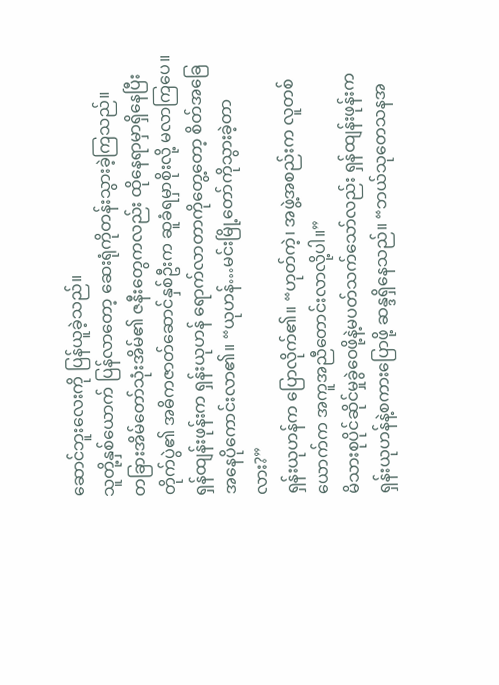ဆောင်ဘူးလေးကို ပြန်ယူခဲ့သည်။
သူတို့နှစ်ယောက် ပြန်လာတော့ ဆေးရုံကိုတန်းသွားခဲ့ကြသည်။
တခြားအိမ်တော်သုံးအိမ်၏ ဇနီးတွေကလည်း ထိုနေရာမှာရှိနေပြီး တိုက်ပွဲ၏ အဓိကဇာတ်ဆောင်နှစ်ဦးက ဆူခံရမှာစိုးလို့ မလာကြပေ။
ရှန်ထျန်းဖုန်းက ရှန်းယုဟန် ရောက်လာတာကိုတွေ့တော့ စိတ်အခြေအနေပိုကောင်းလာ၏။ “ယုဟန်…မင်းမြို့တော်ကိုသွားခဲ့တာလား?”
ရှန်းယုဟန်က ပြောလိုက်၏။ “ဟုတ်ကဲ့၊ အဖွဲ့အစည်းက လူတစ်ယောက်က အကူအညီတောင်းလာလို့ပါ။”
မိသားစုပိုင်ဆိုင်မှုခွဲဝေဖို့နဲ့မပတ်သက်သော်လည်း ရှန်ထျန်းဖုန်းက ရှန်းယုဟန်နဲ့စကားပြောဖို့ ဆန္ဒရှိနေသည်။ “ဘယ်သုတေသနအ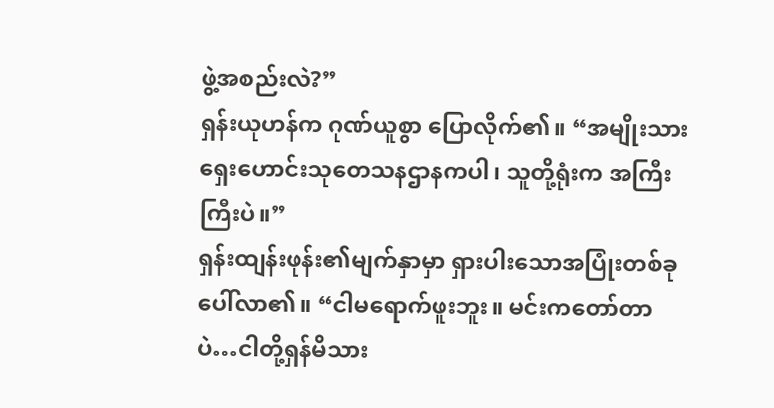ဖွဲ့အစည်းလဲ?”
ရှန်းယုဟန်က ဂုဏ်ယူစွာ ပြောလိုက်၏။ “အမျိုးသားရှေးဟောင်းသုတေသနဌာနကပါ၊ သူတို့ရုံးက အကြီးကြီးပဲ။”
ရှန်းထျန်းဖုန်း၏မျက်နှာမှာ ရှားပါးသောအပြုံးတစ်ခုပေါ်လာ၏။ “ငါမရောက်ဖူးဘူး။ မင်းကတော်တာပဲ…ငါတို့ရှန်မိသား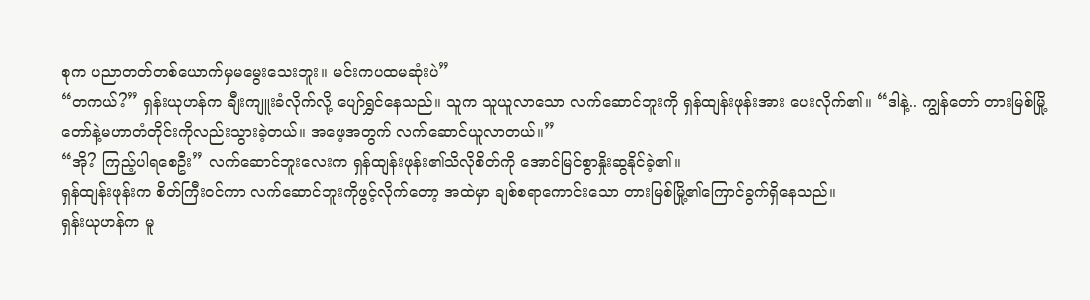စုက ပညာတတ်တစ်ယောက်မှမမွေးသေးဘူး။ မင်းကပထမဆုံးပဲ”
“တကယ်?” ရှန်းယုဟန်က ချီးကျူးခံလိုက်လို့ ပျော်ရွှင်နေသည်။ သူက သူယူလာသော လက်ဆောင်ဘူးကို ရှန်ထျန်းဖုန်းအား ပေးလိုက်၏။ “ဒါနဲ့.. ကျွန်တော် တားမြစ်မြို့တော်နဲ့မဟာတံတိုင်းကိုလည်းသွားခဲ့တယ်။ အဖေ့အတွက် လက်ဆောင်ယူလာတယ်။”
“အို? ကြည့်ပါရစေဦး” လက်ဆောင်ဘူးလေးက ရှန်ထျန်းဖုန်း၏သိလိုစိတ်ကို အောင်မြင်စွာနှိုးဆွနိုင်ခဲ့၏။
ရှန်ထျန်းဖုန်းက စိတ်ကြီးဝင်ကာ လက်ဆောင်ဘူးကိုဖွင့်လိုက်တော့ အထဲမှာ ချစ်စရာကောင်းသော တားမြစ်မြို့၏ကြောင်ခွက်ရှိနေသည်။
ရှန်းယုဟန်က မူ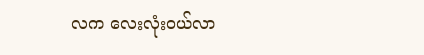လက လေးလုံးဝယ်လာ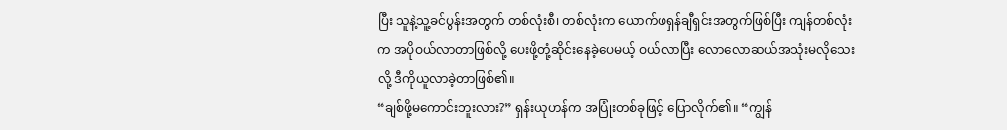ပြီး သူနဲ့သူ့ခင်ပွန်းအတွက် တစ်လုံးစီ၊ တစ်လုံးက ယောက်ဖရှန်ချီရှင်းအတွက်ဖြစ်ပြီး ကျန်တစ်လုံးက အပိုဝယ်လာတာဖြစ်လို့ ပေးဖို့တုံ့ဆိုင်းနေခဲ့ပေမယ့် ဝယ်လာပြီး လောလောဆယ်အသုံးမလိုသေးလို့ ဒီကိုယူလာခဲ့တာဖြစ်၏။
“ချစ်ဖို့မကောင်းဘူးလား?” ရှန်းယုဟန်က အပြုံးတစ်ခုဖြင့် ပြောလိုက်၏။ “ကျွန်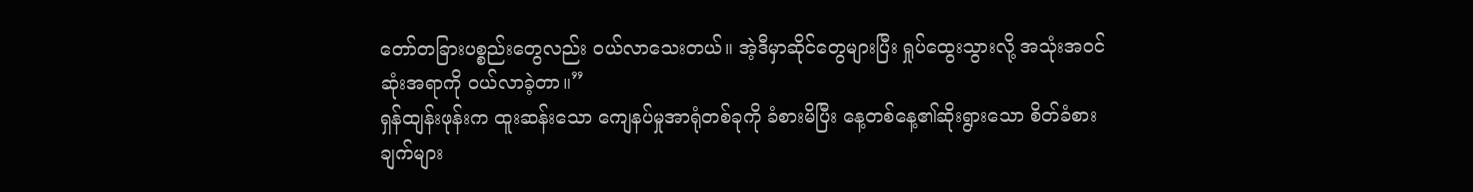တော်တခြားပစ္စည်းတွေလည်း ဝယ်လာသေးတယ်။ အဲ့ဒီမှာဆိုင်တွေများပြီး ရှုပ်ထွေးသွားလို့ အသုံးအဝင်ဆုံးအရာကို ဝယ်လာခဲ့တာ။”
ရှန်ထျန်းဖုန်းက ထူးဆန်းသော ကျေနပ်မှုအာရုံတစ်ခုကို ခံစားမိပြီး နေ့တစ်နေ့၏ဆိုးရွားသော စိတ်ခံစားချက်များ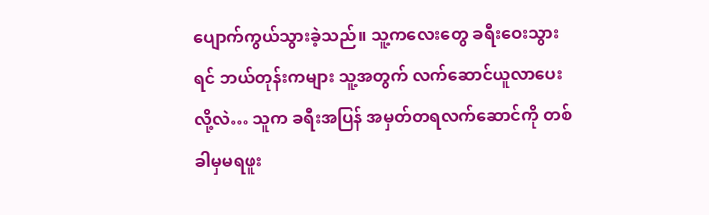ပျောက်ကွယ်သွားခဲ့သည်။ သူ့ကလေးတွေ ခရီးဝေးသွားရင် ဘယ်တုန်းကများ သူ့အတွက် လက်ဆောင်ယူလာပေးလို့လဲ… သူက ခရီးအပြန် အမှတ်တရလက်ဆောင်ကို တစ်ခါမှမရဖူး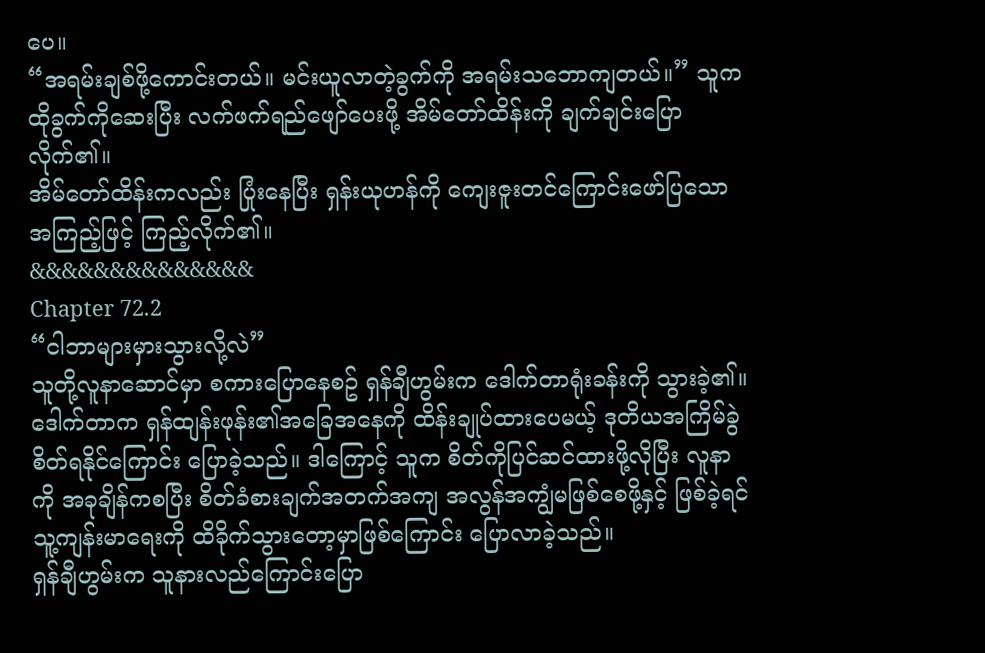ပေ။
“အရမ်းချစ်ဖို့ကောင်းတယ်။ မင်းယူလာတဲ့ခွက်ကို အရမ်းသဘောကျတယ်။” သူက ထိုခွက်ကိုဆေးပြီး လက်ဖက်ရည်ဖျော်ပေးဖို့ အိမ်တော်ထိန်းကို ချက်ချင်းပြောလိုက်၏။
အိမ်တော်ထိန်းကလည်း ပြုံးနေပြီး ရှန်းယုဟန်ကို ကျေးဇူးတင်ကြောင်းဖော်ပြသော အကြည့်ဖြင့် ကြည့်လိုက်၏။
&&&&&&&&&&&&&&
Chapter 72.2
“ငါဘာများမှားသွားလို့လဲ”
သူတို့လူနာဆောင်မှာ စကားပြောနေစဥ် ရှန်ချီဟွမ်းက ဒေါက်တာရုံးခန်းကို သွားခဲ့၏။
ဒေါက်တာက ရှန်ထျန်းဖုန်း၏အခြေအနေကို ထိန်းချုပ်ထားပေမယ့် ဒုတိယအကြိမ်ခွဲစိတ်ရနိုင်ကြောင်း ပြောခဲ့သည်။ ဒါကြောင့် သူက စိတ်ကိုပြင်ဆင်ထားဖို့လိုပြီး လူနာကို အခုချိန်ကစပြီး စိတ်ခံစားချက်အတက်အကျ အလွန်အကျွံမဖြစ်စေဖို့နှင့် ဖြစ်ခဲ့ရင် သူ့ကျန်းမာရေးကို ထိခိုက်သွားတော့မှာဖြစ်ကြောင်း ပြောလာခဲ့သည်။
ရှန်ချီဟွမ်းက သူနားလည်ကြောင်းပြော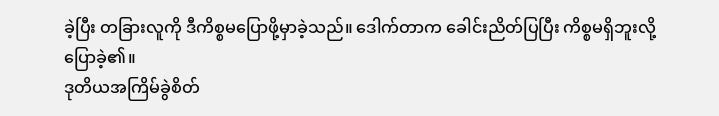ခဲ့ပြီး တခြားလူကို ဒီကိစ္စမပြောဖို့မှာခဲ့သည်။ ဒေါက်တာက ခေါင်းညိတ်ပြပြီး ကိစ္စမရှိဘူးလို့ ပြောခဲ့၏။
ဒုတိယအကြိမ်ခွဲစိတ်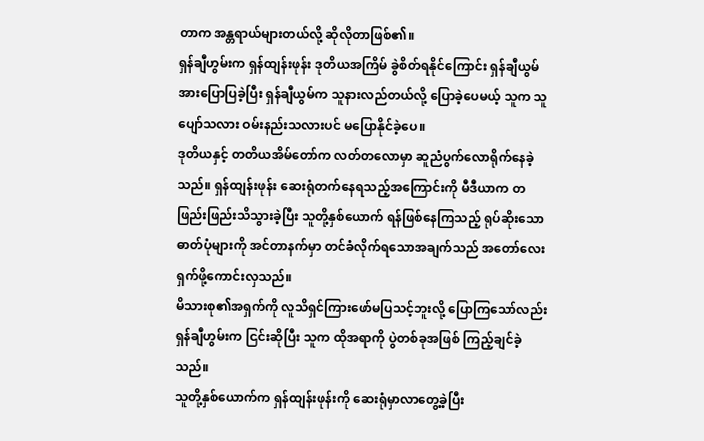တာက အန္တရာယ်များတယ်လို့ ဆိုလိုတာဖြစ်၏။
ရှန်ချီဟွမ်းက ရှန်ထျန်းဖုန်း ဒုတိယအကြိမ် ခွဲစိတ်ရနိုင်ကြောင်း ရှန်ချီယွမ်အားပြောပြခဲ့ပြီး ရှန်ချီယွမ်က သူနားလည်တယ်လို့ ပြောခဲ့ပေမယ့် သူက သူပျော်သလား ဝမ်းနည်းသလားပင် မပြောနိုင်ခဲ့ပေ။
ဒုတိယနှင့် တတိယအိမ်တော်က လတ်တလောမှာ ဆူညံပွက်လောရိုက်နေခဲ့သည်။ ရှန်ထျန်းဖုန်း ဆေးရုံတက်နေရသည့်အကြောင်းကို မီဒီယာက တဖြည်းဖြည်းသိသွားခဲ့ပြီး သူတို့နှစ်ယောက် ရန်ဖြစ်နေကြသည့် ရုပ်ဆိုးသောဓာတ်ပုံများကို အင်တာနက်မှာ တင်ခံလိုက်ရသောအချက်သည် အတော်လေး ရှက်ဖို့ကောင်းလှသည်။
မိသားစု၏အရှက်ကို လူသိရှင်ကြားဖော်မပြသင့်ဘူးလို့ ပြောကြသော်လည်း ရှန်ချီဟွမ်းက ငြင်းဆိုပြီး သူက ထိုအရာကို ပွဲတစ်ခုအဖြစ် ကြည့်ချင်ခဲ့သည်။
သူတို့နှစ်ယောက်က ရှန်ထျန်းဖုန်းကို ဆေးရုံမှာလာတွေ့ခဲ့ပြီး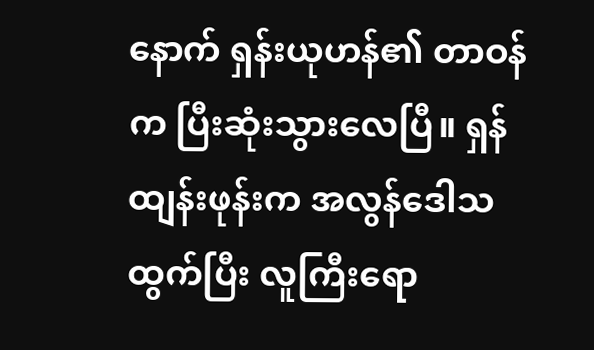နောက် ရှန်းယုဟန်၏ တာဝန်က ပြီးဆုံးသွားလေပြီ။ ရှန်ထျန်းဖုန်းက အလွန်ဒေါသထွက်ပြီး လူကြီးရော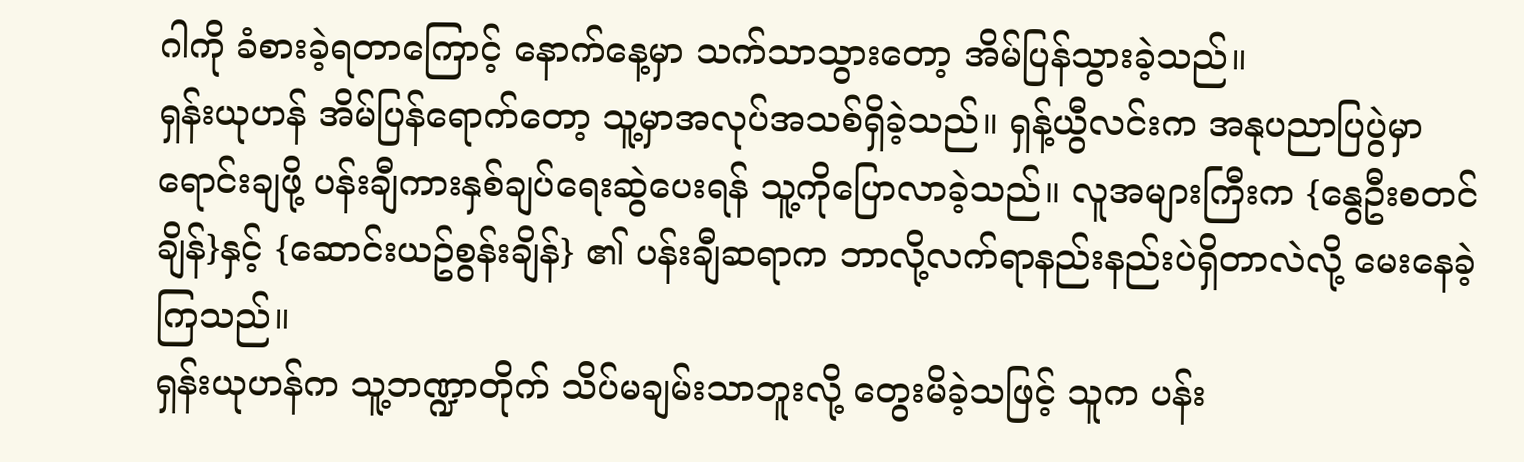ဂါကို ခံစားခဲ့ရတာကြောင့် နောက်နေ့မှာ သက်သာသွားတော့ အိမ်ပြန်သွားခဲ့သည်။
ရှန်းယုဟန် အိမ်ပြန်ရောက်တော့ သူ့မှာအလုပ်အသစ်ရှိခဲ့သည်။ ရှန့်ယွီလင်းက အနုပညာပြပွဲမှာ ရောင်းချဖို့ ပန်းချီကားနှစ်ချပ်ရေးဆွဲပေးရန် သူ့ကိုပြောလာခဲ့သည်။ လူအများကြီးက {နွေဦးစတင်ချိန်}နှင့် {ဆောင်းယဥ်စွန်းချိန်} ၏ ပန်းချီဆရာက ဘာလို့လက်ရာနည်းနည်းပဲရှိတာလဲလို့ မေးနေခဲ့ကြသည်။
ရှန်းယုဟန်က သူ့ဘဏ္ဍာတိုက် သိပ်မချမ်းသာဘူးလို့ တွေးမိခဲ့သဖြင့် သူက ပန်း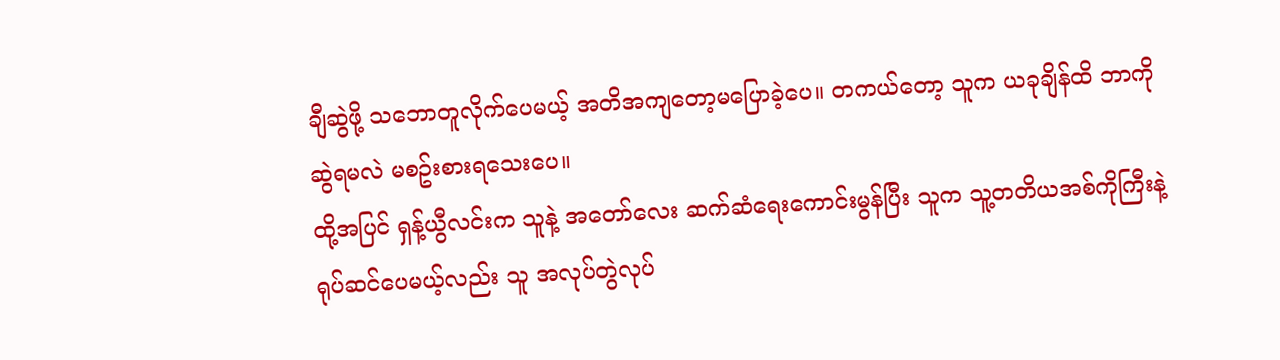ချီဆွဲဖို့ သဘောတူလိုက်ပေမယ့် အတိအကျတော့မပြောခဲ့ပေ။ တကယ်တော့ သူက ယခုချိန်ထိ ဘာကိုဆွဲရမလဲ မစဥ်းစားရသေးပေ။
ထို့အပြင် ရှန့်ယွီလင်းက သူနဲ့ အတော်လေး ဆက်ဆံရေးကောင်းမွန်ပြီး သူက သူ့တတိယအစ်ကိုကြီးနဲ့ ရုပ်ဆင်ပေမယ့်လည်း သူ အလုပ်တွဲလုပ်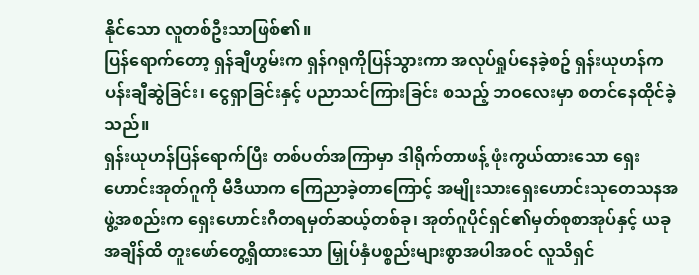နိုင်သော လူတစ်ဦးသာဖြစ်၏။
ပြန်ရောက်တော့ ရှန်ချီဟွမ်းက ရှန်ဂရုကိုပြန်သွားကာ အလုပ်ရှုပ်နေခဲ့စဥ် ရှန်းယုဟန်က ပန်းချီဆွဲခြင်း၊ ငွေရှာခြင်းနှင့် ပညာသင်ကြားခြင်း စသည့် ဘဝလေးမှာ စတင်နေထိုင်ခဲ့သည်။
ရှန်းယုဟန်ပြန်ရောက်ပြီး တစ်ပတ်အကြာမှာ ဒါရိုက်တာဖန့် ဖုံးကွယ်ထားသော ရှေးဟောင်းအုတ်ဂူကို မီဒီယာက ကြေညာခဲ့တာကြောင့် အမျိုးသားရှေးဟောင်းသုတေသနအဖွဲ့အစည်းက ရှေးဟောင်းဂီတရမှတ်ဆယ့်တစ်ခု၊ အုတ်ဂူပိုင်ရှင်၏မှတ်စုစာအုပ်နှင့် ယခုအချိန်ထိ တူးဖော်တွေ့ရှိထားသော မြှုပ်နှံပစ္စည်းများစွာအပါအဝင် လူသိရှင်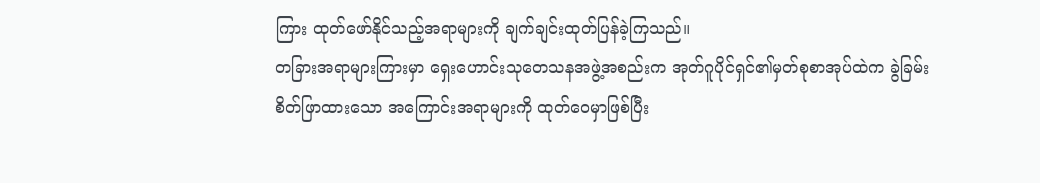ကြား ထုတ်ဖော်နိုင်သည့်အရာများကို ချက်ချင်းထုတ်ပြန်ခဲ့ကြသည်။
တခြားအရာများကြားမှာ ရှေးဟောင်းသုတေသနအဖွဲ့အစည်းက အုတ်ဂူပိုင်ရှင်၏မှတ်စုစာအုပ်ထဲက ခွဲခြမ်းစိတ်ဖြာထားသော အကြောင်းအရာများကို ထုတ်ဝေမှာဖြစ်ပြီး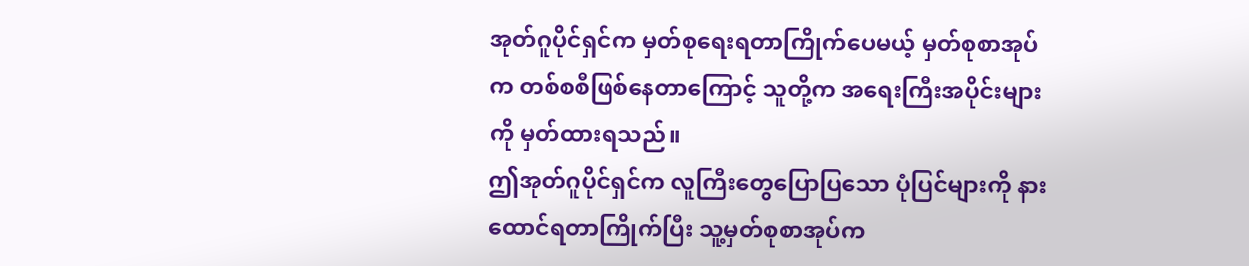အုတ်ဂူပိုင်ရှင်က မှတ်စုရေးရတာကြိုက်ပေမယ့် မှတ်စုစာအုပ်က တစ်စစီဖြစ်နေတာကြောင့် သူတို့က အရေးကြီးအပိုင်းများကို မှတ်ထားရသည်။
ဤအုတ်ဂူပိုင်ရှင်က လူကြီးတွေပြောပြသော ပုံပြင်များကို နားထောင်ရတာကြိုက်ပြီး သူ့မှတ်စုစာအုပ်က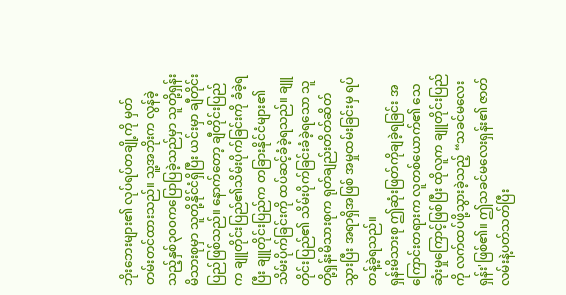ဘိုးဘေးများ၏ လုပ်ရပ်တချို့ကို မှတ်တမ်းတင်ထားသည်။ သူ့အဘိုးက လွန်ခဲ့သည့်နှစ်၃၀၀ကပြောပြခဲ့သည်မှာ သူတို့ရှန်းမိသားစုမှာ သူတို့နိုင်ငံရှိပြီး ယင်းမှာ ချီတိုင်းပြည်ဖြစ်သည်။ နောက်တော့ ချီတိုင်းပြည်က ချူတိုင်းပြည်၏သိမ်းပိုက်ခြင်းကို ခံခဲ့ရပြီး ချူတိုင်းပြည်က တခြားနိုင်ငံများ၏ သိမ်းပိုက်ခြင်းကို ထပ်ဆင့်ခံခဲ့ရသည်။ ချူတိုင်းပြည်၏ သိမ်းပိုက်ခြင်းခံခဲ့ရသော သူတို့ရှန်းမိသားစုက ရုတ်ချည်းတိတ်ဆိတ်သွားပြီး အရာရှိအဖြစ် အမှုထမ်းခြင်းမှ ရပ်တန့်ခဲ့ရသည်။
ရှန်းမိသားစု ဤဆုံးဖြတ်ကိုချခဲ့ရခြင်း အကြောင်းတရားက လူတစ်ယောက်၏ သေဆုံးမှုကြောင့်ဖြစ်ပြီး ထိုလူက ချူတိုင်းပြည်ကို လက်ထပ်ဖို့သွားခဲ့သည့် “သခင်မလေးရှန်း'ဖြစ်၏။ ဤသခင်မလေးရှန်း၏ ဇာတ်လမ်းနဲ့ပတ်သတ်ပြီး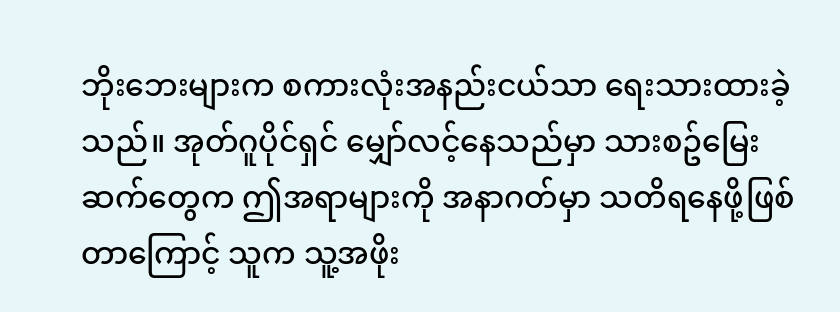ဘိုးဘေးများက စကားလုံးအနည်းငယ်သာ ရေးသားထားခဲ့သည်။ အုတ်ဂူပိုင်ရှင် မျှော်လင့်နေသည်မှာ သားစဥ်မြေးဆက်တွေက ဤအရာများကို အနာဂတ်မှာ သတိရနေဖို့ဖြစ်တာကြောင့် သူက သူ့အဖိုး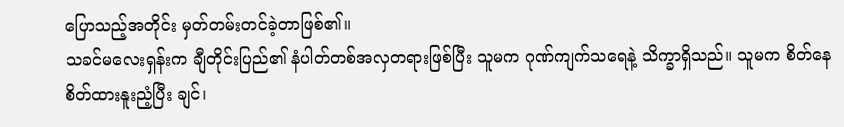ပြောသည့်အတိုင်း မှတ်တမ်းတင်ခဲ့တာဖြစ်၏။
သခင်မလေးရှန်းက ချီတိုင်းပြည်၏ နံပါတ်တစ်အလှတရားဖြစ်ပြီး သူမက ဂုဏ်ကျက်သရေနဲ့ သိက္ခာရှိသည်။ သူမက စိတ်နေစိတ်ထားနူးညံ့ပြီး ချင်၊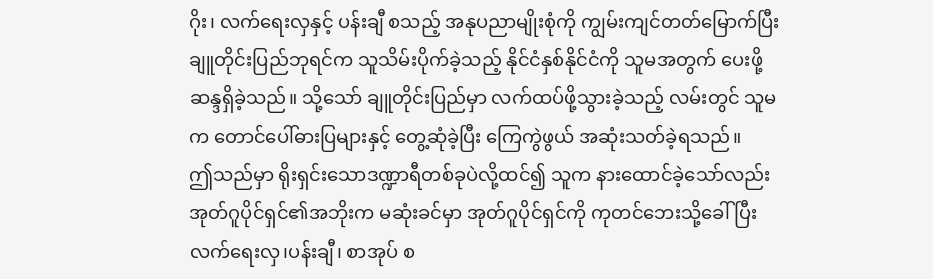ဂိုး၊ လက်ရေးလှနှင့် ပန်းချီ စသည့် အနုပညာမျိုးစုံကို ကျွမ်းကျင်တတ်မြောက်ပြီး ချူတိုင်းပြည်ဘုရင်က သူသိမ်းပိုက်ခဲ့သည့် နိုင်ငံနှစ်နိုင်ငံကို သူမအတွက် ပေးဖို့ဆန္ဒရှိခဲ့သည်။ သို့သော် ချူတိုင်းပြည်မှာ လက်ထပ်ဖို့သွားခဲ့သည့် လမ်းတွင် သူမက တောင်ပေါ်ဓားပြများနှင့် တွေ့ဆုံခဲ့ပြီး ကြေကွဲဖွယ် အဆုံးသတ်ခဲ့ရသည်။
ဤသည်မှာ ရိုးရှင်းသောဒဏ္ဍာရီတစ်ခုပဲလို့ထင်၍ သူက နားထောင်ခဲ့သော်လည်း အုတ်ဂူပိုင်ရှင်၏အဘိုးက မဆုံးခင်မှာ အုတ်ဂူပိုင်ရှင်ကို ကုတင်ဘေးသို့ခေါ်ပြီး လက်ရေးလှ၊ပန်းချီ၊ စာအုပ် စ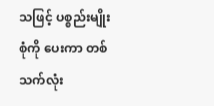သဖြင့် ပစ္စည်းမျိုးစုံကို ပေးကာ တစ်သက်လုံး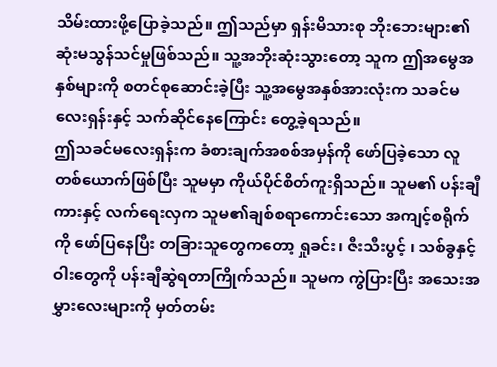သိမ်းထားဖို့ပြောခဲ့သည်။ ဤသည်မှာ ရှန်းမိသားစု ဘိုးဘေးများ၏ ဆုံးမသွန်သင်မှုဖြစ်သည်။ သူ့အဘိုးဆုံးသွားတော့ သူက ဤအမွေအနှစ်များကို စတင်စုဆောင်းခဲ့ပြီး သူ့အမွေအနှစ်အားလုံးက သခင်မလေးရှန်းနှင့် သက်ဆိုင်နေကြောင်း တွေ့ခဲ့ရသည်။
ဤသခင်မလေးရှန်းက ခံစားချက်အစစ်အမှန်ကို ဖော်ပြခဲ့သော လူတစ်ယောက်ဖြစ်ပြီး သူမမှာ ကိုယ်ပိုင်စိတ်ကူးရှိသည်။ သူမ၏ ပန်းချီကားနှင့် လက်ရေးလှက သူမ၏ချစ်စရာကောင်းသော အကျင့်စရိုက်ကို ဖော်ပြနေပြီး တခြားသူတွေကတော့ ရှုခင်း၊ ဇီးသီးပွင့် ၊ သစ်ခွနှင့် ဝါးတွေကို ပန်းချီဆွဲရတာကြိုက်သည်။ သူမက ကွဲပြားပြီး အသေးအမွှားလေးများကို မှတ်တမ်း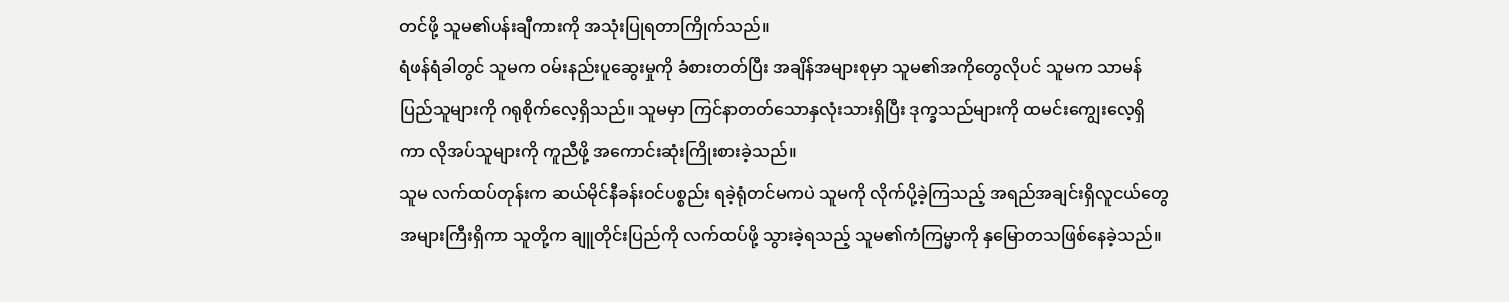တင်ဖို့ သူမ၏ပန်းချီကားကို အသုံးပြုရတာကြိုက်သည်။
ရံဖန်ရံခါတွင် သူမက ဝမ်းနည်းပူဆွေးမှုကို ခံစားတတ်ပြီး အချိန်အများစုမှာ သူမ၏အကိုတွေလိုပင် သူမက သာမန်ပြည်သူများကို ဂရုစိုက်လေ့ရှိသည်။ သူမမှာ ကြင်နာတတ်သောနှလုံးသားရှိပြီး ဒုက္ခသည်များကို ထမင်းကျွေးလေ့ရှိကာ လိုအပ်သူများကို ကူညီဖို့ အကောင်းဆုံးကြိုးစားခဲ့သည်။
သူမ လက်ထပ်တုန်းက ဆယ်မိုင်နီခန်းဝင်ပစ္စည်း ရခဲ့ရုံတင်မကပဲ သူမကို လိုက်ပို့ခဲ့ကြသည့် အရည်အချင်းရှိလူငယ်တွေ အများကြီးရှိကာ သူတို့က ချူတိုင်းပြည်ကို လက်ထပ်ဖို့ သွားခဲ့ရသည့် သူမ၏ကံကြမ္မာကို နှမြောတသဖြစ်နေခဲ့သည်။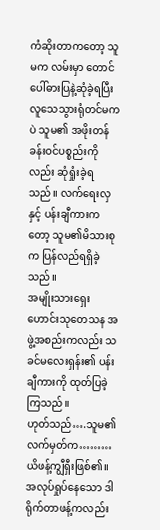ကံဆိုးတာကတော့ သူမက လမ်းမှာ တောင်ပေါ်ဓားပြနဲ့ဆုံခဲ့ရပြီး လူသေသွားရုံတင်မကပဲ သူမ၏ အဖိုးတန်ခန်းဝင်ပစ္စည်းကိုလည်း ဆုံရှုံးခဲ့ရသည်။ လက်ရေးလှနှင့် ပန်းချီကားကတော့ သူမ၏မိသားစုက ပြန်လည်ရရှိခဲ့သည်။
အမျိုးသားရှေးဟောင်းသုတေသန အဖွဲ့အစည်းကလည်း သခင်မလေးရှန်း၏ ပန်းချီကားကို ထုတ်ပြခဲ့ကြသည်။
ဟုတ်သည်….သူမ၏လက်မှတ်က………ယိဖန့်ကျွီရှီးဖြစ်၏။
အလုပ်ရှုပ်နေသော ဒါရိုက်တာဖန့်ကလည်း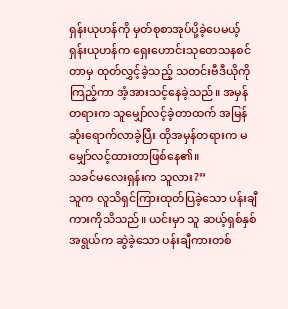ရှန်းယုဟန်ကို မှတ်စုစာအုပ်ပို့ခဲ့ပေမယ့် ရှန်းယုဟန်က ရှေးဟောင်းသုတေသနစင်တာမှ ထုတ်လွှင့်ခဲ့သည့် သတင်းဗီဒီယိုကိုကြည့်ကာ အံ့အားသင့်နေခဲ့သည်။ အမှန်တရားက သူမျှော်လင့်ခဲ့တာထက် အမြန်ဆုံးရောက်လာခဲ့ပြီး ထိုအမှန်တရားက မမျှော်လင့်ထားတာဖြစ်နေ၏။
သခင်မလေးရှန်းက သူလား?”
သူက လူသိရှင်ကြားထုတ်ပြခဲ့သော ပန်းချီကားကိုသိသည်။ ယင်းမှာ သူ ဆယ့်ရှစ်နှစ်အရွယ်က ဆွဲခဲ့သော ပန်းချီကားတစ်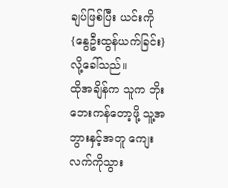ချပ်ဖြစ်ပြီး ယင်းကို {နွေဦးထွန်ယက်ခြင်း}လို့ခေါ်သည်။
ထိုအချိန်က သူက ဘိုးဘေးကန်တော့ဖို့ သူ့အဘွားနှင့်အတူ ကျေးလက်ကိုသွား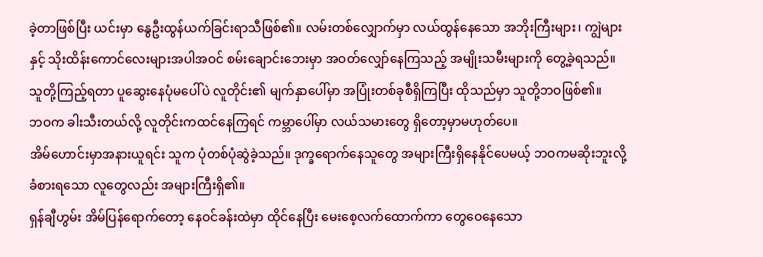ခဲ့တာဖြစ်ပြီး ယင်းမှာ နွေဦးထွန်ယက်ခြင်းရာသီဖြစ်၏။ လမ်းတစ်လျှောက်မှာ လယ်ထွန်နေသော အဘိုးကြီးများ၊ ကျွဲများနှင့် သိုးထိန်းကောင်လေးများအပါအဝင် စမ်းချောင်းဘေးမှာ အဝတ်လျှော်နေကြသည့် အမျိုးသမီးများကို တွေ့ခဲ့ရသည်။ သူတို့ကြည့်ရတာ ပူဆွေးနေပုံမပေါ်ပဲ လူတိုင်း၏ မျက်နှာပေါ်မှာ အပြုံးတစ်ခုစီရှိကြပြီး ထိုသည်မှာ သူတို့ဘဝဖြစ်၏။
ဘဝက ခါးသီးတယ်လို့ လူတိုင်းကထင်နေကြရင် ကမ္ဘာပေါ်မှာ လယ်သမားတွေ ရှိတော့မှာမဟုတ်ပေ။
အိမ်ဟောင်းမှာအနားယူရင်း သူက ပုံတစ်ပုံဆွဲခဲ့သည်။ ဒုက္ခရောက်နေသူတွေ အများကြီးရှိနေနိုင်ပေမယ့် ဘဝကမဆိုးဘူးလို့ ခံစားရသော လူတွေလည်း အများကြီးရှိ၏။
ရှန်ချီဟွမ်း အိမ်ပြန်ရောက်တော့ နေဝင်ခန်းထဲမှာ ထိုင်နေပြီး မေးစေ့လက်ထောက်ကာ တွေဝေနေသော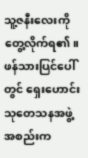သူ့ဇနီးလေးကိုတွေ့လိုက်ရ၏။ ဖန်သားပြင်ပေါ်တွင် ရှေးဟောင်းသုတေသနအဖွဲ့အစည်းက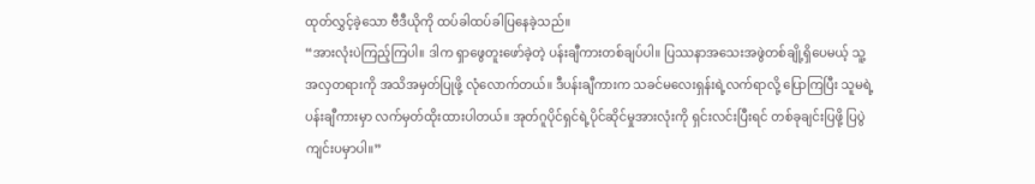ထုတ်လွှင့်ခဲ့သော ဗီဒီယိုကို ထပ်ခါထပ်ခါပြနေခဲ့သည်။
“အားလုံးပဲကြည့်ကြပါ။ ဒါက ရှာဖွေတူးဖော်ခဲ့တဲ့ ပန်းချီကားတစ်ချပ်ပါ။ ပြဿနာအသေးအဖွဲတစ်ချို့ရှိပေမယ့် သူ့အလှတရားကို အသိအမှတ်ပြုဖို့ လုံလောက်တယ်။ ဒီပန်းချီကားက သခင်မလေးရှန်းရဲ့လက်ရာလို့ ပြောကြပြီး သူမရဲ့ပန်းချီကားမှာ လက်မှတ်ထိုးထားပါတယ်။ အုတ်ဂူပိုင်ရှင်ရဲ့ပိုင်ဆိုင်မှုအားလုံးကို ရှင်းလင်းပြီးရင် တစ်ခုချင်းပြဖို့ ပြပွဲကျင်းပမှာပါ။”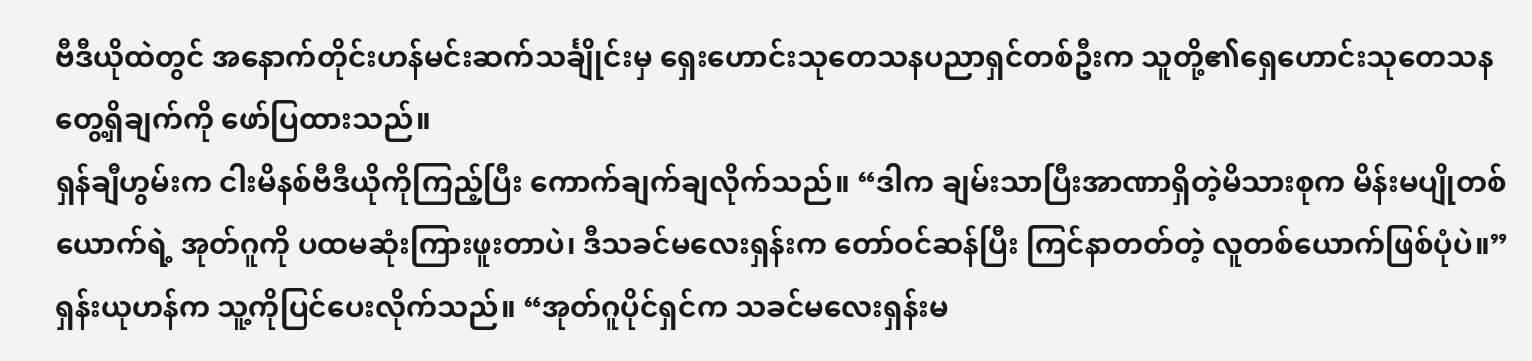ဗီဒီယိုထဲတွင် အနောက်တိုင်းဟန်မင်းဆက်သင်္ချိုင်းမှ ရှေးဟောင်းသုတေသနပညာရှင်တစ်ဦးက သူတို့၏ရှေဟောင်းသုတေသန တွေ့ရှိချက်ကို ဖော်ပြထားသည်။
ရှန်ချီဟွမ်းက ငါးမိနစ်ဗီဒီယိုကိုကြည့်ပြီး ကောက်ချက်ချလိုက်သည်။ “ဒါက ချမ်းသာပြီးအာဏာရှိတဲ့မိသားစုက မိန်းမပျိုတစ်ယောက်ရဲ့ အုတ်ဂူကို ပထမဆုံးကြားဖူးတာပဲ၊ ဒီသခင်မလေးရှန်းက တော်ဝင်ဆန်ပြီး ကြင်နာတတ်တဲ့ လူတစ်ယောက်ဖြစ်ပုံပဲ။”
ရှန်းယုဟန်က သူ့ကိုပြင်ပေးလိုက်သည်။ “အုတ်ဂူပိုင်ရှင်က သခင်မလေးရှန်းမ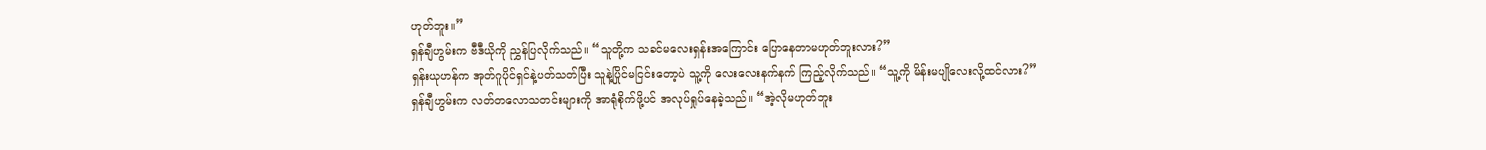ဟုတ်ဘူး။”
ရှန်ချီဟွမ်းက ဗီဒီယိုကို ညွှန်ပြလိုက်သည်။ “သူတို့က သခင်မလေးရှန်းအကြောင်း ပြောနေတာမဟုတ်ဘူးလား?”
ရှန်းယုဟန်က အုတ်ဂူပိုင်ရှင်နဲ့ပတ်သတ်ပြီး သူနဲ့ပြိုင်မငြင်းတော့ပဲ သူ့ကို လေးလေးနက်နက် ကြည့်လိုက်သည်။ “သူ့ကို မိန်းမပျိုလေးလို့ထင်လား?”
ရှန်ချီဟွမ်းက လတ်တလောသတင်းများကို အာရုံစိုက်ဖို့ပင် အလုပ်ရှုပ်နေခဲ့သည်။ “အဲ့လိုမဟုတ်ဘူး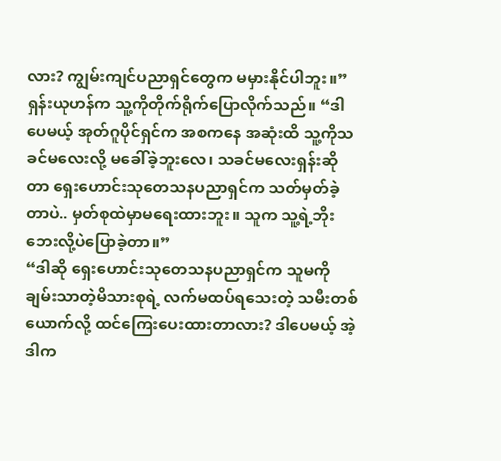လား? ကျွမ်းကျင်ပညာရှင်တွေက မမှားနိုင်ပါဘူး။”
ရှန်းယုဟန်က သူ့ကိုတိုက်ရိုက်ပြောလိုက်သည်။ “ဒါပေမယ့် အုတ်ဂူပိုင်ရှင်က အစကနေ အဆုံးထိ သူ့ကိုသခင်မလေးလို့ မခေါ်ခဲ့ဘူးလေ၊ သခင်မလေးရှန်းဆိုတာ ရှေးဟောင်းသုတေသနပညာရှင်က သတ်မှတ်ခဲ့တာပဲ.. မှတ်စုထဲမှာမရေးထားဘူး။ သူက သူ့ရဲ့ဘိုးဘေးလို့ပဲပြောခဲ့တာ။”
“ဒါဆို ရှေးဟောင်းသုတေသနပညာရှင်က သူမကို ချမ်းသာတဲ့မိသားစုရဲ့ လက်မထပ်ရသေးတဲ့ သမီးတစ်ယောက်လို့ ထင်ကြေးပေးထားတာလား? ဒါပေမယ့် အဲ့ဒါက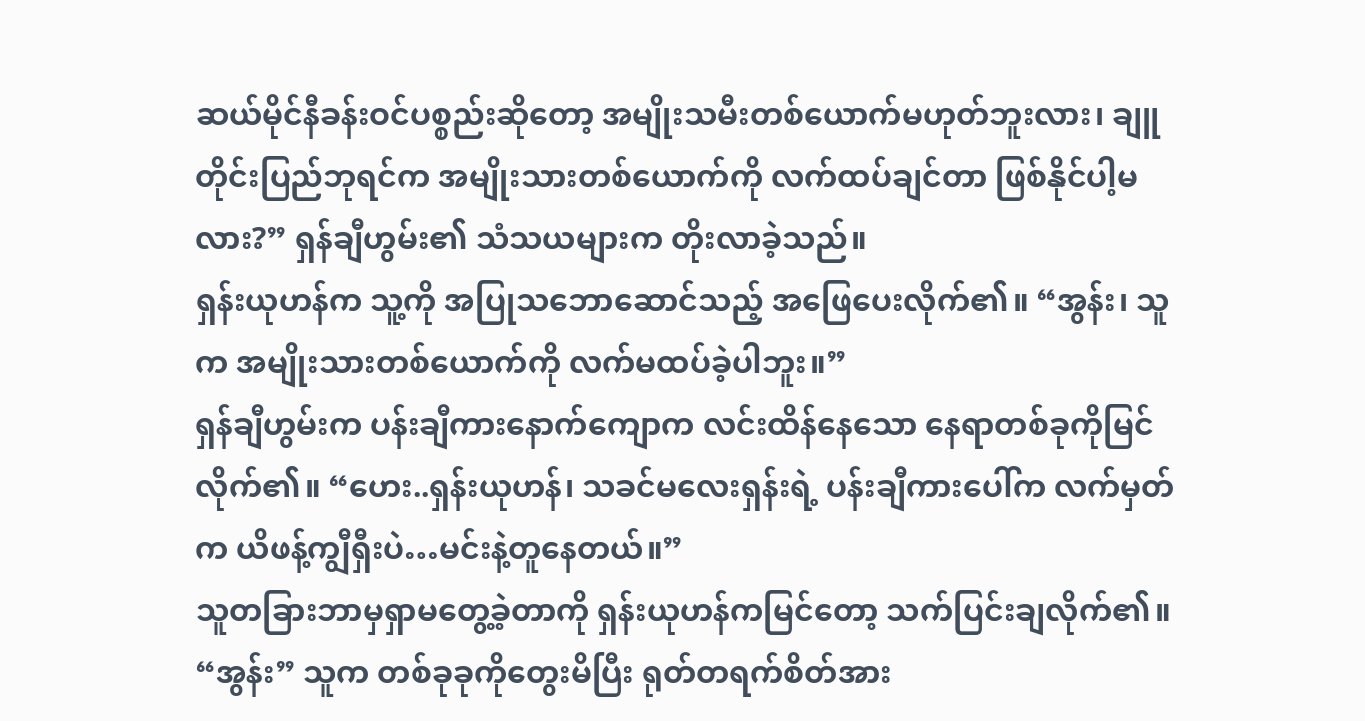ဆယ်မိုင်နီခန်းဝင်ပစ္စည်းဆိုတော့ အမျိုးသမီးတစ်ယောက်မဟုတ်ဘူးလား၊ ချူတိုင်းပြည်ဘုရင်က အမျိုးသားတစ်ယောက်ကို လက်ထပ်ချင်တာ ဖြစ်နိုင်ပါ့မလား?” ရှန်ချီဟွမ်း၏ သံသယများက တိုးလာခဲ့သည်။
ရှန်းယုဟန်က သူ့ကို အပြုသဘောဆောင်သည့် အဖြေပေးလိုက်၏။ “အွန်း၊ သူက အမျိုးသားတစ်ယောက်ကို လက်မထပ်ခဲ့ပါဘူး။”
ရှန်ချီဟွမ်းက ပန်းချီကားနောက်ကျောက လင်းထိန်နေသော နေရာတစ်ခုကိုမြင်လိုက်၏။ “ဟေး..ရှန်းယုဟန်၊ သခင်မလေးရှန်းရဲ့ ပန်းချီကားပေါ်က လက်မှတ်က ယိဖန့်ကျွီရှီးပဲ…မင်းနဲ့တူနေတယ်။”
သူတခြားဘာမှရှာမတွေ့ခဲ့တာကို ရှန်းယုဟန်ကမြင်တော့ သက်ပြင်းချလိုက်၏။ “အွန်း” သူက တစ်ခုခုကိုတွေးမိပြီး ရုတ်တရက်စိတ်အား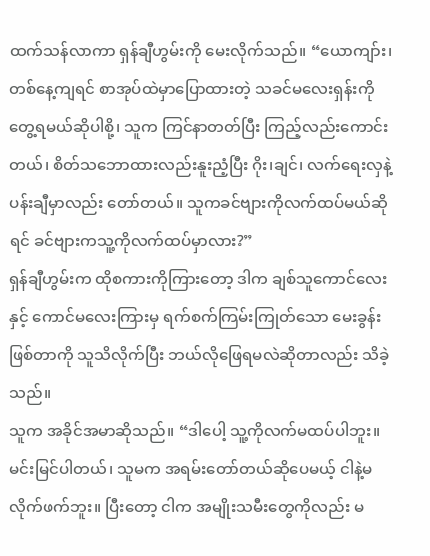ထက်သန်လာကာ ရှန်ချီဟွမ်းကို မေးလိုက်သည်။ “ယောကျာ်း၊ တစ်နေ့ကျရင် စာအုပ်ထဲမှာပြောထားတဲ့ သခင်မလေးရှန်းကို တွေ့ရမယ်ဆိုပါစို့၊ သူက ကြင်နာတတ်ပြီး ကြည့်လည်းကောင်းတယ်၊ စိတ်သဘောထားလည်းနူးညံ့ပြီး ဂိုး၊ချင်၊ လက်ရေးလှနဲ့ပန်းချီမှာလည်း တော်တယ်။ သူကခင်ဗျားကိုလက်ထပ်မယ်ဆိုရင် ခင်ဗျားကသူ့ကိုလက်ထပ်မှာလား?”
ရှန်ချီဟွမ်းက ထိုစကားကိုကြားတော့ ဒါက ချစ်သူကောင်လေးနှင့် ကောင်မလေးကြားမှ ရက်စက်ကြမ်းကြုတ်သော မေးခွန်းဖြစ်တာကို သူသိလိုက်ပြီး ဘယ်လိုဖြေရမလဲဆိုတာလည်း သိခဲ့သည်။
သူက အခိုင်အမာဆိုသည်။ “ဒါပေါ့ သူ့ကိုလက်မထပ်ပါဘူး။ မင်းမြင်ပါတယ်၊ သူမက အရမ်းတော်တယ်ဆိုပေမယ့် ငါနဲ့မလိုက်ဖက်ဘူး။ ပြီးတော့ ငါက အမျိုးသမီးတွေကိုလည်း မ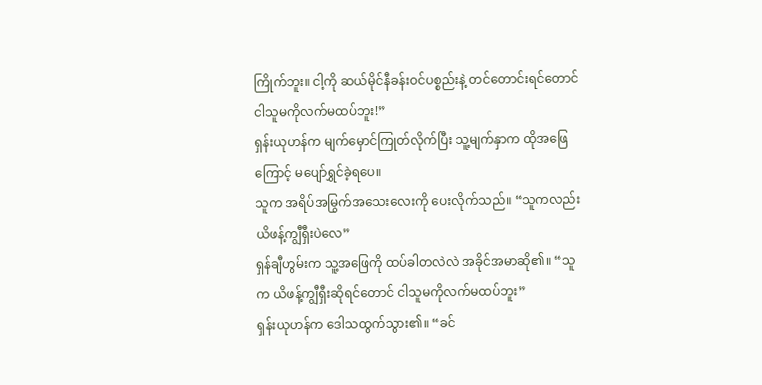ကြိုက်ဘူး။ ငါ့ကို ဆယ်မိုင်နီခန်းဝင်ပစ္စည်းနဲ့ တင်တောင်းရင်တောင် ငါသူမကိုလက်မထပ်ဘူး!”
ရှန်းယုဟန်က မျက်မှောင်ကြုတ်လိုက်ပြီး သူ့မျက်နှာက ထိုအဖြေကြောင့် မပျော်ရွှင်ခဲ့ရပေ။
သူက အရိပ်အမြွက်အသေးလေးကို ပေးလိုက်သည်။ “သူကလည်း ယိဖန့်ကျွီရှီးပဲလေ”
ရှန်ချီဟွမ်းက သူ့အဖြေကို ထပ်ခါတလဲလဲ အခိုင်အမာဆို၏။ “သူက ယိဖန့်ကျွီရှီးဆိုရင်တောင် ငါသူမကိုလက်မထပ်ဘူး”
ရှန်းယုဟန်က ဒေါသထွက်သွား၏။ “ခင်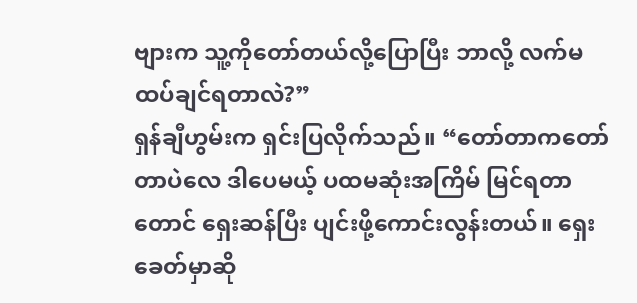ဗျားက သူ့ကိုတော်တယ်လို့ပြောပြီး ဘာလို့ လက်မထပ်ချင်ရတာလဲ?”
ရှန်ချီဟွမ်းက ရှင်းပြလိုက်သည်။ “တော်တာကတော်တာပဲလေ ဒါပေမယ့် ပထမဆုံးအကြိမ် မြင်ရတာတောင် ရှေးဆန်ပြီး ပျင်းဖို့ကောင်းလွန်းတယ်။ ရှေးခေတ်မှာဆို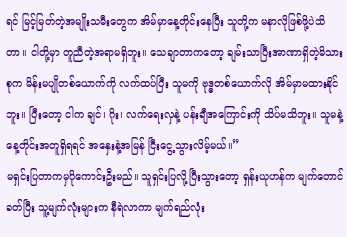ရင် မြင့်မြတ်တဲ့အမျိုးသမီးတွေက အိမ်မှာနေ့တိုင်းနေပြီး သူတို့က မနာလိုဖြစ်ဖို့ပဲသိတာ။ ငါတို့မှာ တူညီတဲ့အရာမရှိဘူး။ သေချာတာကတော့ ချမ်းသာပြီးအာဏာရှိတဲ့မိသားစုက မိန်းမပျိုတစ်ယောက်ကို လက်ထပ်ပြီး သူမကို ဗုဒ္ဓတစ်ယောက်လို အိမ်မှာမထားနိုင်ဘူး။ ပြီးတော့ ငါက ချင်၊ ဂိုး၊ လက်ရေးလှနဲ့ ပန်းချီအကြောင်းကို သိပ်မသိဘူး။ သူမနဲ့ နေ့တိုင်းအတူရှိရရင် အနှေးနဲ့အမြန် ငြီးငွေ့သွားလိမ့်မယ်။”
မရှင်းပြတာကမှပိုကောင်းဦးမည်။ သူရှင်းပြလို့ပြီးသွားတော့ ရှန်းယုဟန်က မျက်တောင်ခတ်ပြီး သူ့မျက်လုံးများက နီရဲလာကာ မျက်ရည်လုံး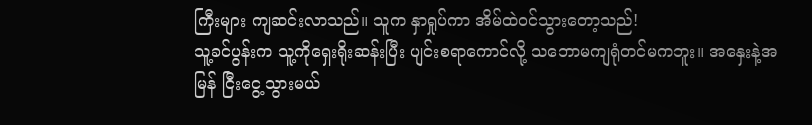ကြီးများ ကျဆင်းလာသည်။ သူက နှာရှုပ်ကာ အိမ်ထဲဝင်သွားတော့သည်!
သူ့ခင်ပွန်းက သူ့ကိုရှေးရိုးဆန်းပြီး ပျင်းစရာကောင်လို့ သဘောမကျရုံတင်မကဘူး။ အနှေးနဲ့အမြန် ငြီးငွေ့သွားမယ်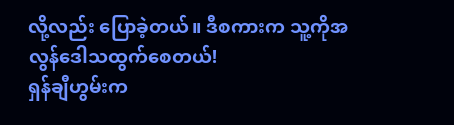လို့လည်း ပြောခဲ့တယ်။ ဒီစကားက သူ့ကိုအလွန်ဒေါသထွက်စေတယ်!
ရှန်ချီဟွမ်းက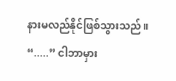နားမလည်နိုင်ဖြစ်သွားသည်။ “.....” ငါဘာမှား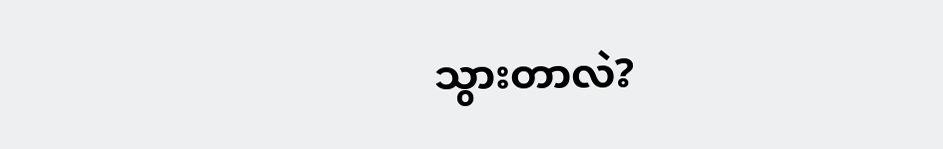သွားတာလဲ?